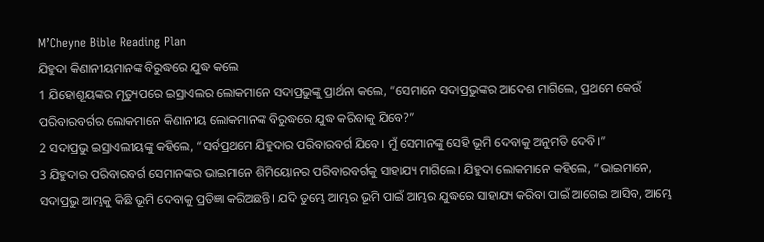M’Cheyne Bible Reading Plan
ଯିହୁଦା କିଣାନୀୟମାନଙ୍କ ବିରୁଦ୍ଧରେ ଯୁଦ୍ଧ କଲେ
1 ଯିହୋଶୂୟଙ୍କର ମୃତ୍ୟୁପରେ ଇସ୍ରାଏଲର ଲୋକମାନେ ସଦାପ୍ରଭୁଙ୍କୁ ପ୍ରାର୍ଥନା କଲେ, “ସେମାନେ ସଦାପ୍ରଭୁଙ୍କର ଆଦେଶ ମାଗିଲେ, ପ୍ରଥମେ କେଉଁ ପରିବାରବର୍ଗର ଲୋକମାନେ କିଣାନୀୟ ଲୋକମାନଙ୍କ ବିରୁଦ୍ଧରେ ଯୁଦ୍ଧ କରିବାକୁ ଯିବେ?”
2 ସଦାପ୍ରଭୁ ଇସ୍ରାଏଲୀୟଙ୍କୁ କହିଲେ, “ସର୍ବପ୍ରଥମେ ଯିହୁଦାର ପରିବାରବର୍ଗ ଯିବେ। ମୁଁ ସେମାନଙ୍କୁ ସେହି ଭୂମି ଦେବାକୁ ଅନୁମତି ଦେବି।”
3 ଯିହୁଦାର ପରିବାରବର୍ଗ ସେମାନଙ୍କର ଭାଇମାନେ ଶିମିୟୋନର ପରିବାରବର୍ଗକୁ ସାହାଯ୍ୟ ମାଗିଲେ। ଯିହୁଦା ଲୋକମାନେ କହିଲେ, “ଭାଇମାନେ, ସଦାପ୍ରଭୁ ଆମ୍ଭକୁ କିଛି ଭୂମି ଦେବାକୁ ପ୍ରତିଜ୍ଞା କରିଅଛନ୍ତି। ଯଦି ତୁମ୍ଭେ ଆମ୍ଭର ଭୂମି ପାଇଁ ଆମ୍ଭର ଯୁଦ୍ଧରେ ସାହାଯ୍ୟ କରିବା ପାଇଁ ଆଗେଇ ଆସିବ, ଆମ୍ଭେ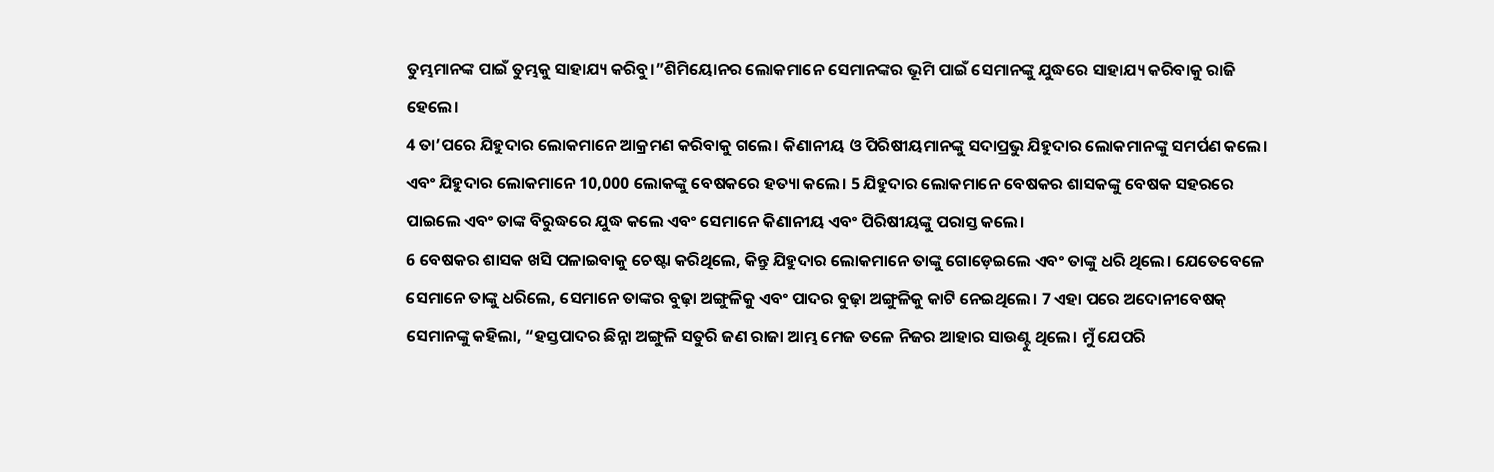ତୁମ୍ଭମାନଙ୍କ ପାଇଁ ତୁମ୍ଭକୁ ସାହାଯ୍ୟ କରିବୁ।”ଶିମିୟୋନର ଲୋକମାନେ ସେମାନଙ୍କର ଭୂମି ପାଇଁ ସେମାନଙ୍କୁ ଯୁଦ୍ଧରେ ସାହାଯ୍ୟ କରିବାକୁ ରାଜି ହେଲେ।
4 ତା’ପରେ ଯିହୁଦାର ଲୋକମାନେ ଆକ୍ରମଣ କରିବାକୁ ଗଲେ। କିଣାନୀୟ ଓ ପିରିଷୀୟମାନଙ୍କୁ ସଦାପ୍ରଭୁ ଯିହୁଦାର ଲୋକମାନଙ୍କୁ ସମର୍ପଣ କଲେ। ଏବଂ ଯିହୁଦାର ଲୋକମାନେ 10,000 ଲୋକଙ୍କୁ ବେଷକରେ ହତ୍ୟା କଲେ। 5 ଯିହୁଦାର ଲୋକମାନେ ବେଷକର ଶାସକଙ୍କୁ ବେଷକ ସହରରେ ପାଇଲେ ଏବଂ ତାଙ୍କ ବିରୁଦ୍ଧରେ ଯୁଦ୍ଧ କଲେ ଏବଂ ସେମାନେ କିଣାନୀୟ ଏବଂ ପିରିଷୀୟଙ୍କୁ ପରାସ୍ତ କଲେ।
6 ବେଷକର ଶାସକ ଖସି ପଳାଇବାକୁ ଚେଷ୍ଟା କରିଥିଲେ, କିନ୍ତୁ ଯିହୁଦାର ଲୋକମାନେ ତାଙ୍କୁ ଗୋଡ଼େଇଲେ ଏବଂ ତାଙ୍କୁ ଧରି ଥିଲେ। ଯେତେବେଳେ ସେମାନେ ତାଙ୍କୁ ଧରିଲେ, ସେମାନେ ତାଙ୍କର ବୁଢ଼ା ଅଙ୍ଗୁଳିକୁ ଏବଂ ପାଦର ବୁଢ଼ା ଅଙ୍ଗୁଳିକୁ କାଟି ନେଇଥିଲେ। 7 ଏହା ପରେ ଅଦୋନୀବେଷକ୍ ସେମାନଙ୍କୁ କହିଲା, “ହସ୍ତପାଦର ଛିନ୍ନା ଅଙ୍ଗୁଳି ସତୁରି ଜଣ ରାଜା ଆମ୍ଭ ମେଜ ତଳେ ନିଜର ଆହାର ସାଉଣ୍ଟୁ ଥିଲେ। ମୁଁ ଯେପରି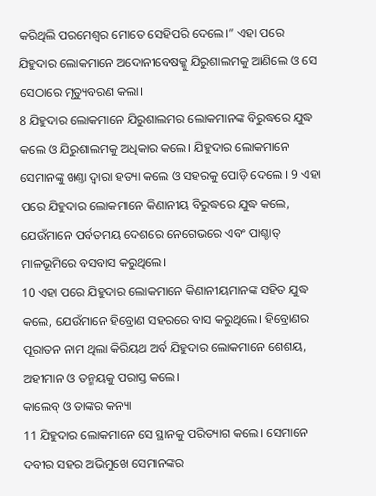କରିଥିଲି ପରମେଶ୍ୱର ମୋତେ ସେହିପରି ଦେଲେ।” ଏହା ପରେ ଯିହୁଦାର ଲୋକମାନେ ଅଦୋନୀବେଷକ୍କୁ ଯିରୁଶାଲମକୁ ଆଣିଲେ ଓ ସେ ସେଠାରେ ମୃତ୍ୟୁବରଣ କଲା।
8 ଯିହୁଦାର ଲୋକମାନେ ଯିରୁଶାଲମର ଲୋକମାନଙ୍କ ବିରୁଦ୍ଧରେ ଯୁଦ୍ଧ କଲେ ଓ ଯିରୁଶାଲମକୁ ଅଧିକାର କଲେ। ଯିହୁଦାର ଲୋକମାନେ ସେମାନଙ୍କୁ ଖଣ୍ତା ଦ୍ୱାରା ହତ୍ୟା କଲେ ଓ ସହରକୁ ପୋଡ଼ି ଦେଲେ । 9 ଏହା ପରେ ଯିହୁଦାର ଲୋକମାନେ କିଣାନୀୟ ବିରୁଦ୍ଧରେ ଯୁଦ୍ଧ କଲେ, ଯେଉଁମାନେ ପର୍ବତମୟ ଦେଶରେ ନେଗେଭରେ ଏବଂ ପାଶ୍ଚାତ୍ ମାଳଭୂମିରେ ବସବାସ କରୁଥିଲେ।
10 ଏହା ପରେ ଯିହୁଦାର ଲୋକମାନେ କିଣାନୀୟମାନଙ୍କ ସହିତ ଯୁଦ୍ଧ କଲେ, ଯେଉଁମାନେ ହିବ୍ରୋଣ ସହରରେ ବାସ କରୁଥିଲେ। ହିବ୍ରୋଣର ପୂରାତନ ନାମ ଥିଲା କିରିୟଥ ଅର୍ବ ଯିହୁଦାର ଲୋକମାନେ ଶେଶୟ, ଅହୀମାନ ଓ ତନ୍ମୟକୁ ପରାସ୍ତ କଲେ।
କାଲେବ୍ ଓ ତାଙ୍କର କନ୍ୟା
11 ଯିହୁଦାର ଲୋକମାନେ ସେ ସ୍ଥାନକୁ ପରିତ୍ୟାଗ କଲେ। ସେମାନେ ଦବୀର ସହର ଅଭିମୁଖେ ସେମାନଙ୍କର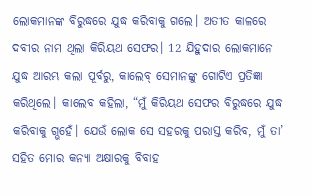ଲୋକମାନଙ୍କ ବିରୁଦ୍ଧରେ ଯୁଦ୍ଧ କରିବାକୁ ଗଲେ। ଅତୀତ କାଳରେ ଦବୀର ନାମ ଥିଲା କିରିୟଥ ସେଫର। 12 ଯିହୁଦାର ଲୋକମାନେ ଯୁଦ୍ଧ ଆରମ୍ଭ କଲା ପୂର୍ବରୁ, କାଲେବ୍ ସେମାନଙ୍କୁ ଗୋଟିଏ ପ୍ରତିଜ୍ଞା କରିଥିଲେ। କାଲେବ କହିଲା, “ମୁଁ କିରିୟଥ ସେଫର ବିରୁଦ୍ଧରେ ଯୁଦ୍ଧ କରିବାକୁ ଗ୍ଭହେଁ। ଯେଉଁ ଲୋକ ସେ ସହରକୁ ପରାସ୍ତ କରିବ, ମୁଁ ତା’ ସହିତ ମୋର କନ୍ୟା ଅକ୍ଷାରକୁ ବିବାହ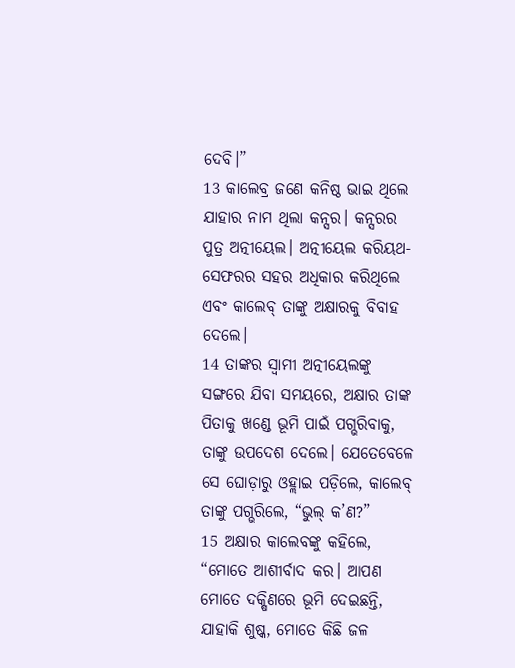ଦେବି।”
13 କାଲେବ୍ର ଜଣେ କନିଷ୍ଠ ଭାଇ ଥିଲେ ଯାହାର ନାମ ଥିଲା କନ୍ସର। କନ୍ସରର ପୁତ୍ର ଅତ୍ନୀୟେଲ। ଅତ୍ନୀୟେଲ କରିୟଥ-ସେଫରର ସହର ଅଧିକାର କରିଥିଲେ ଏବଂ କାଲେବ୍ ତାଙ୍କୁ ଅକ୍ଷାରକୁ ବିବାହ ଦେଲେ।
14 ତାଙ୍କର ସ୍ୱାମୀ ଅତ୍ନୀୟେଲଙ୍କୁ ସଙ୍ଗରେ ଯିବା ସମୟରେ, ଅକ୍ଷାର ତାଙ୍କ ପିତାକୁ ଖଣ୍ଡେ ଭୂମି ପାଇଁ ପଗ୍ଭରିବାକୁ, ତାଙ୍କୁ ଉପଦେଶ ଦେଲେ। ଯେତେବେଳେ ସେ ଘୋଡ଼ାରୁ ଓହ୍ଲାଇ ପଡ଼ିଲେ, କାଲେବ୍ ତାଙ୍କୁ ପଗ୍ଭରିଲେ, “ଭୁଲ୍ କ’ଣ?”
15 ଅକ୍ଷାର କାଲେବଙ୍କୁ କହିଲେ, “ମୋତେ ଆଶୀର୍ବାଦ କର। ଆପଣ ମୋତେ ଦକ୍ଷିଣରେ ଭୂମି ଦେଇଛନ୍ତି, ଯାହାକି ଶୁଷ୍କ, ମୋତେ କିଛି ଜଳ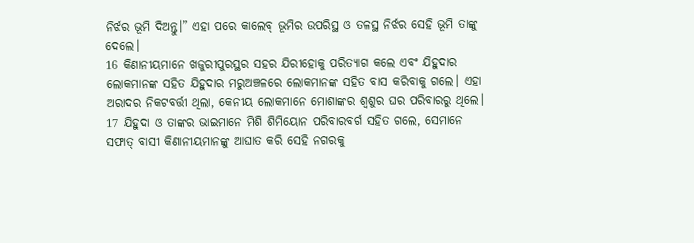ନିର୍ଝର ଭୂମି ଦିଅନ୍ତୁ।” ଏହା ପରେ କାଲେବ୍ ଭୂମିର ଉପରିସ୍ଥ ଓ ତଳସ୍ଥ ନିର୍ଝର ସେହି ଭୂମି ତାଙ୍କୁ ଦେଲେ।
16 କିଣାନୀୟମାନେ ଖଜୁରୀପୁରସ୍ଥର ସହର ଯିରୀହୋକୁ ପରିତ୍ୟାଗ କଲେ ଏବଂ ଯିହୁଦାର ଲୋକମାନଙ୍କ ସହିତ ଯିହୁଦାର ମରୁଅଞ୍ଚଳରେ ଲୋକମାନଙ୍କ ସହିତ ବାସ କରିବାକୁ ଗଲେ। ଏହା ଅରାଦର ନିକଟବର୍ତ୍ତୀ ଥିଲା, କେନୀୟ ଲୋକମାନେ ମୋଶାଙ୍କର ଶ୍ୱଶୁର ଘର ପରିବାରରୁ ଥିଲେ।
17 ଯିହୁଦା ଓ ତାଙ୍କର ଭାଇମାନେ ମିଶି ଶିମିୟୋନ ପରିବାରବର୍ଗ ସହିତ ଗଲେ, ସେମାନେ ସଫାତ୍ ବାସୀ କିଣାନୀୟମାନଙ୍କୁ ଆଘାତ କରି ସେହି ନଗରକୁ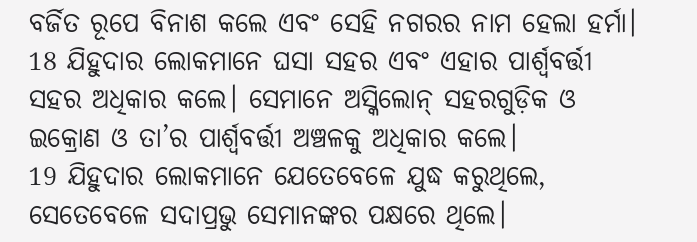ବର୍ଜିତ ରୂପେ ବିନାଶ କଲେ ଏବଂ ସେହି ନଗରର ନାମ ହେଲା ହର୍ମା।
18 ଯିହୁଦାର ଲୋକମାନେ ଘସା ସହର ଏବଂ ଏହାର ପାର୍ଶ୍ୱବର୍ତ୍ତୀ ସହର ଅଧିକାର କଲେ। ସେମାନେ ଅସ୍କିଲୋନ୍ ସହରଗୁଡ଼ିକ ଓ ଇକ୍ରୋଣ ଓ ତା’ର ପାର୍ଶ୍ୱବର୍ତ୍ତୀ ଅଞ୍ଚଳକୁ ଅଧିକାର କଲେ।
19 ଯିହୁଦାର ଲୋକମାନେ ଯେତେବେଳେ ଯୁଦ୍ଧ କରୁଥିଲେ, ସେତେବେଳେ ସଦାପ୍ରଭୁ ସେମାନଙ୍କର ପକ୍ଷରେ ଥିଲେ।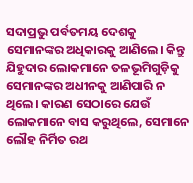ସଦାପ୍ରଭୁ ପର୍ବତମୟ ଦେଶକୁ ସେମାନଙ୍କର ଅଧିକାରକୁ ଆଣିଲେ। କିନ୍ତୁ ଯିହୁଦାର ଲୋକମାନେ ତଳଭୂମିଗୁଡ଼ିକୁ ସେମାନଙ୍କର ଅଧୀନକୁ ଆଣିପାରି ନ ଥିଲେ। କାରଣ ସେଠାରେ ଯେଉଁ ଲୋକମାନେ ବାସ କରୁଥିଲେ, ସେମାନେ ଲୌହ ନିର୍ମିତ ରଥ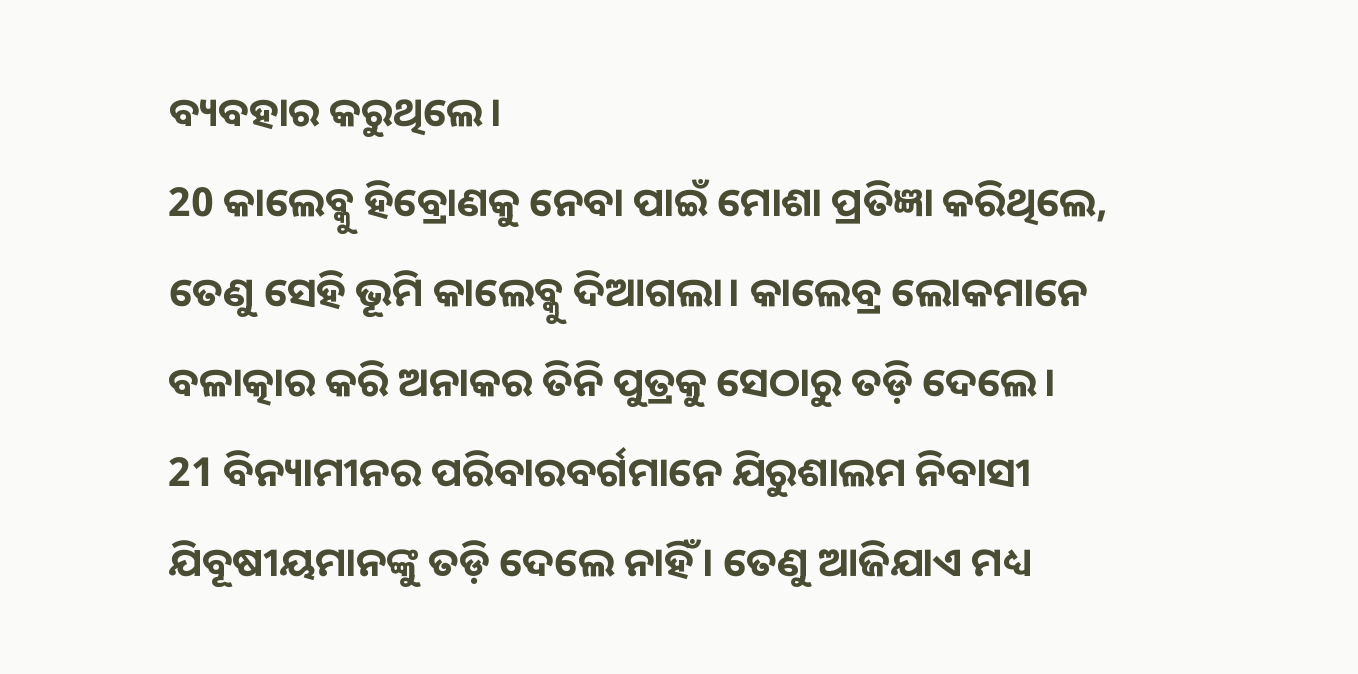ବ୍ୟବହାର କରୁଥିଲେ।
20 କାଲେବ୍କୁ ହିବ୍ରୋଣକୁ ନେବା ପାଇଁ ମୋଶା ପ୍ରତିଜ୍ଞା କରିଥିଲେ, ତେଣୁ ସେହି ଭୂମି କାଲେବ୍କୁ ଦିଆଗଲା। କାଲେବ୍ର ଲୋକମାନେ ବଳାତ୍କାର କରି ଅନାକର ତିନି ପୁତ୍ରକୁ ସେଠାରୁ ତଡ଼ି ଦେଲେ।
21 ବିନ୍ୟାମୀନର ପରିବାରବର୍ଗମାନେ ଯିରୁଶାଲମ ନିବାସୀ ଯିବୂଷୀୟମାନଙ୍କୁ ତଡ଼ି ଦେଲେ ନାହିଁ। ତେଣୁ ଆଜିଯାଏ ମଧ୍ୟ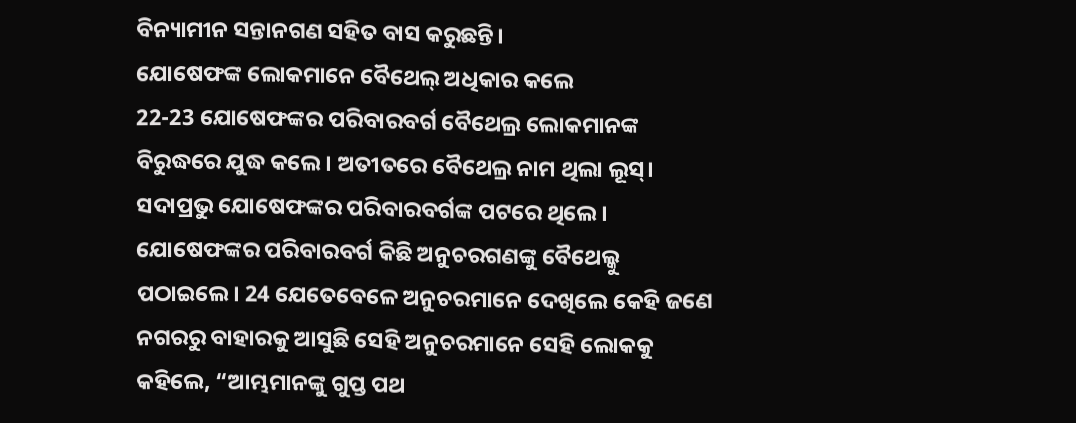ବିନ୍ୟାମୀନ ସନ୍ତାନଗଣ ସହିତ ବାସ କରୁଛନ୍ତି।
ଯୋଷେଫଙ୍କ ଲୋକମାନେ ବୈଥେଲ୍ ଅଧିକାର କଲେ
22-23 ଯୋଷେଫଙ୍କର ପରିବାରବର୍ଗ ବୈଥେଲ୍ର ଲୋକମାନଙ୍କ ବିରୁଦ୍ଧରେ ଯୁଦ୍ଧ କଲେ। ଅତୀତରେ ବୈଥେଲ୍ର ନାମ ଥିଲା ଲୂସ୍। ସଦାପ୍ରଭୁ ଯୋଷେଫଙ୍କର ପରିବାରବର୍ଗଙ୍କ ପଟରେ ଥିଲେ। ଯୋଷେଫଙ୍କର ପରିବାରବର୍ଗ କିଛି ଅନୁଚରଗଣଙ୍କୁ ବୈଥେଲ୍କୁ ପଠାଇଲେ। 24 ଯେତେବେଳେ ଅନୁଚରମାନେ ଦେଖିଲେ କେହି ଜଣେ ନଗରରୁ ବାହାରକୁ ଆସୁଛି ସେହି ଅନୁଚରମାନେ ସେହି ଲୋକକୁ କହିଲେ, “ଆମ୍ଭମାନଙ୍କୁ ଗୁପ୍ତ ପଥ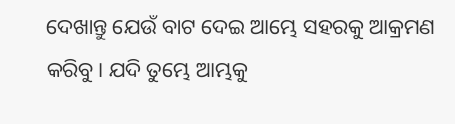ଦେଖାନ୍ତୁ ଯେଉଁ ବାଟ ଦେଇ ଆମ୍ଭେ ସହରକୁ ଆକ୍ରମଣ କରିବୁ। ଯଦି ତୁମ୍ଭେ ଆମ୍ଭକୁ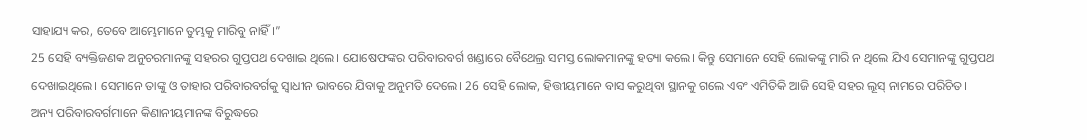ସାହାଯ୍ୟ କର, ତେବେ ଆମ୍ଭେମାନେ ତୁମ୍ଭକୁ ମାରିବୁ ନାହିଁ।”
25 ସେହି ବ୍ୟକ୍ତିଜଣକ ଅନୁଚରମାନଙ୍କୁ ସହରର ଗୁପ୍ତପଥ ଦେଖାଇ ଥିଲେ। ଯୋଷେଫଙ୍କର ପରିବାରବର୍ଗ ଖଣ୍ଡାରେ ବୈଥେଲ୍ର ସମସ୍ତ ଲୋକମାନଙ୍କୁ ହତ୍ୟା କଲେ। କିନ୍ତୁ ସେମାନେ ସେହି ଲୋକଙ୍କୁ ମାରି ନ ଥିଲେ ଯିଏ ସେମାନଙ୍କୁ ଗୁପ୍ତପଥ ଦେଖାଇଥିଲେ। ସେମାନେ ତାଙ୍କୁ ଓ ତାହାର ପରିବାରବର୍ଗକୁ ସ୍ୱାଧୀନ ଭାବରେ ଯିବାକୁ ଅନୁମତି ଦେଲେ। 26 ସେହି ଲୋକ, ହିତ୍ତୀୟମାନେ ବାସ କରୁଥିବା ସ୍ଥାନକୁ ଗଲେ ଏବଂ ଏମିତିକି ଆଜି ସେହି ସହର ଲୂସ୍ ନାମରେ ପରିଚିତ।
ଅନ୍ୟ ପରିବାରବର୍ଗମାନେ କିଣାନୀୟମାନଙ୍କ ବିରୁଦ୍ଧରେ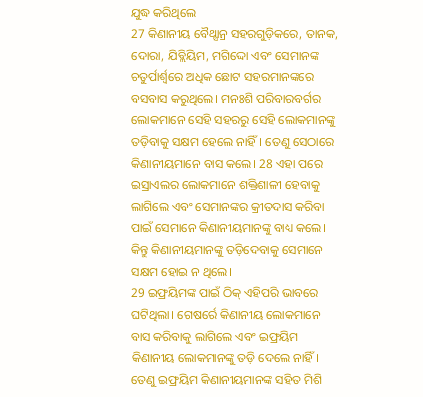ଯୁଦ୍ଧ କରିଥିଲେ
27 କିଣାନୀୟ ବୈଥ୍ସାନ୍ର ସହରଗୁଡ଼ିକରେ, ତାନକ, ଦୋରା, ଯିବ୍ଲିୟିମ, ମଗିଦ୍ଦୋ ଏବଂ ସେମାନଙ୍କ ଚତୁର୍ପାର୍ଶ୍ୱରେ ଅଧିକ ଛୋଟ ସହରମାନଙ୍କରେ ବସବାସ କରୁଥିଲେ। ମନଃଶି ପରିବାରବର୍ଗର ଲୋକମାନେ ସେହି ସହରରୁ ସେହି ଲୋକମାନଙ୍କୁ ତଡ଼ିବାକୁ ସକ୍ଷମ ହେଲେ ନାହିଁ। ତେଣୁ ସେଠାରେ କିଣାନୀୟମାନେ ବାସ କଲେ। 28 ଏହା ପରେ ଇସ୍ରାଏଲର ଲୋକମାନେ ଶକ୍ତିଶାଳୀ ହେବାକୁ ଲାଗିଲେ ଏବଂ ସେମାନଙ୍କର କ୍ରୀତଦାସ କରିବା ପାଇଁ ସେମାନେ କିଣାନୀୟମାନଙ୍କୁ ବାଧ୍ୟ କଲେ। କିନ୍ତୁ କିଣାନୀୟମାନଙ୍କୁ ତଡ଼ିଦେବାକୁ ସେମାନେ ସକ୍ଷମ ହୋଇ ନ ଥିଲେ।
29 ଇଫ୍ରୟିମଙ୍କ ପାଇଁ ଠିକ୍ ଏହିପରି ଭାବରେ ଘଟିଥିଲା। ଗେଷର୍ରେ କିଣାନୀୟ ଲୋକମାନେ ବାସ କରିବାକୁ ଲାଗିଲେ ଏବଂ ଇଫ୍ରୟିମ କିଣାନୀୟ ଲୋକମାନଙ୍କୁ ତଡ଼ି ଦେଲେ ନାହିଁ। ତେଣୁ ଇଫ୍ରୟିମ କିଣାନୀୟମାନଙ୍କ ସହିତ ମିଶି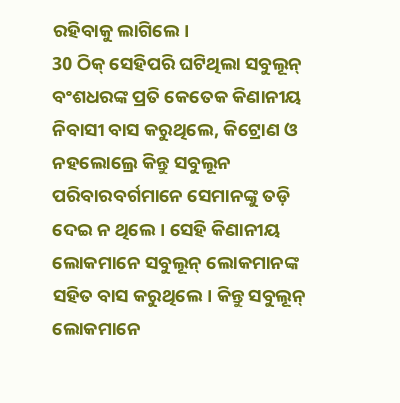ରହିବାକୁ ଲାଗିଲେ।
30 ଠିକ୍ ସେହିପରି ଘଟିଥିଲା ସବୁଲୂନ୍ ବଂଶଧରଙ୍କ ପ୍ରତି କେତେକ କିଣାନୀୟ ନିବାସୀ ବାସ କରୁଥିଲେ, କିଟ୍ରୋଣ ଓ ନହଲୋଲ୍ରେ କିନ୍ତୁ ସବୁଲୂନ ପରିବାରବର୍ଗମାନେ ସେମାନଙ୍କୁ ତଡ଼ି ଦେଇ ନ ଥିଲେ। ସେହି କିଣାନୀୟ ଲୋକମାନେ ସବୁଲୂନ୍ ଲୋକମାନଙ୍କ ସହିତ ବାସ କରୁଥିଲେ। କିନ୍ତୁ ସବୁଲୂନ୍ ଲୋକମାନେ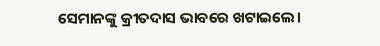ସେମାନଙ୍କୁ କ୍ରୀତଦାସ ଭାବରେ ଖଟାଇଲେ।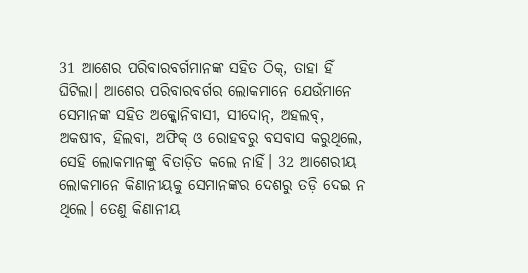31 ଆଶେର ପରିବାରବର୍ଗମାନଙ୍କ ସହିତ ଠିକ୍, ତାହା ହିଁ ଘିଟିଲା। ଆଶେର ପରିବାରବର୍ଗର ଲୋକମାନେ ଯେଉଁମାନେ ସେମାନଙ୍କ ସହିତ ଅକ୍କୋନିବାସୀ, ସୀଦୋନ୍, ଅହଲବ୍, ଅକଷୀବ, ହିଲବା, ଅଫିକ୍ ଓ ରୋହବରୁ ବସବାସ କରୁଥିଲେ, ସେହି ଲୋକମାନଙ୍କୁ ବିତାଡ଼ିତ କଲେ ନାହିଁ। 32 ଆଶେରୀୟ ଲୋକମାନେ କିଣାନୀୟକୁ ସେମାନଙ୍କର ଦେଶରୁ ତଡ଼ି ଦେଇ ନ ଥିଲେ। ତେଣୁ କିଣାନୀୟ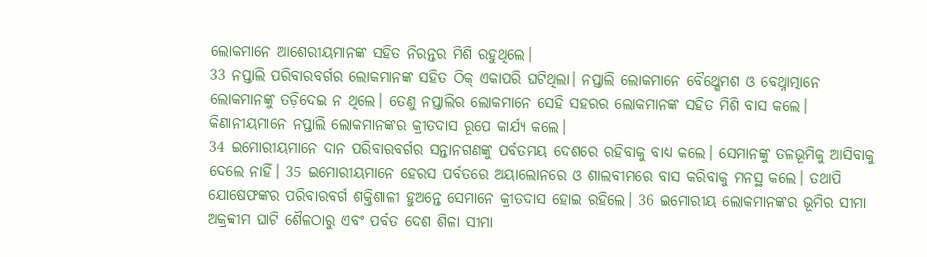ଲୋକମାନେ ଆଶେରୀୟମାନଙ୍କ ସହିତ ନିରନ୍ତର ମିଶି ରହୁଥିଲେ।
33 ନପ୍ତାଲି ପରିବାରବର୍ଗର ଲୋକମାନଙ୍କ ସହିତ ଠିକ୍ ଏକାପରି ଘଟିଥିଲା। ନପ୍ତାଲି ଲୋକମାନେ ବୈଥ୍ଶେମଶ ଓ ବେଥ୍ନାତ୍ମାନେ ଲୋକମାନଙ୍କୁ ତଡ଼ିଦେଇ ନ ଥିଲେ। ତେଣୁ ନପ୍ତାଲିର ଲୋକମାନେ ସେହି ସହରର ଲୋକମାନଙ୍କ ସହିତ ମିଶି ବାସ କଲେ। କିଣାନୀୟମାନେ ନପ୍ତାଲି ଲୋକମାନଙ୍କର କ୍ରୀତଦାସ ରୂପେ କାର୍ଯ୍ୟ କଲେ।
34 ଇମୋରୀୟମାନେ ଦାନ ପରିବାରବର୍ଗର ସନ୍ତାନଗଣଙ୍କୁ ପର୍ବତମୟ ଦେଶରେ ରହିବାକୁ ବାଧ୍ୟ କଲେ। ସେମାନଙ୍କୁ ତଳଭୂମିକୁ ଆସିବାକୁ ଦେଲେ ନାହିଁ। 35 ଇମୋରୀୟମାନେ ହେରସ ପର୍ବତରେ ଅୟାଲୋନରେ ଓ ଶାଲବୀମରେ ବାସ କରିବାକୁ ମନସ୍ଥ କଲେ। ତଥାପି ଯୋଷେଫଙ୍କର ପରିବାରବର୍ଗ ଶକ୍ତିଶାଳୀ ହୁଅନ୍ତେ ସେମାନେ କ୍ରୀତଦାସ ହୋଇ ରହିଲେ। 36 ଇମୋରୀୟ ଲୋକମାନଙ୍କର ଭୂମିର ସୀମା ଅକ୍ରବ୍ବୀମ ଘାଟି ଶୈଳଠାରୁ ଏବଂ ପର୍ବତ ଦେଶ ଶିଳା ସୀମା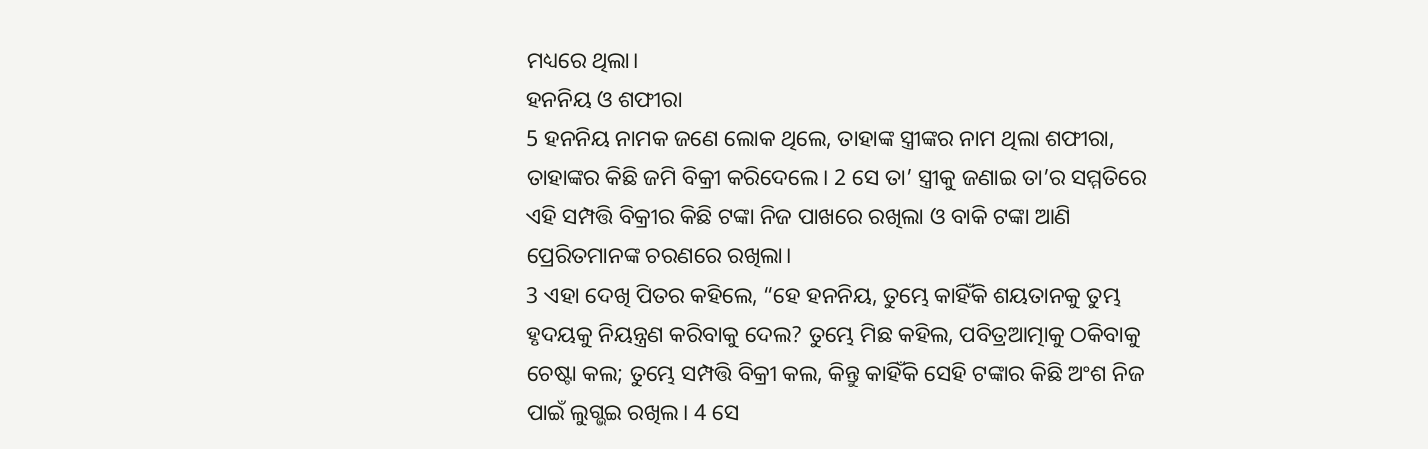ମଧ୍ୟରେ ଥିଲା।
ହନନିୟ ଓ ଶଫୀରା
5 ହନନିୟ ନାମକ ଜଣେ ଲୋକ ଥିଲେ, ତାହାଙ୍କ ସ୍ତ୍ରୀଙ୍କର ନାମ ଥିଲା ଶଫୀରା, ତାହାଙ୍କର କିଛି ଜମି ବିକ୍ରୀ କରିଦେଲେ। 2 ସେ ତା’ ସ୍ତ୍ରୀକୁ ଜଣାଇ ତା’ର ସମ୍ମତିରେ ଏହି ସମ୍ପତ୍ତି ବିକ୍ରୀର କିଛି ଟଙ୍କା ନିଜ ପାଖରେ ରଖିଲା ଓ ବାକି ଟଙ୍କା ଆଣି ପ୍ରେରିତମାନଙ୍କ ଚରଣରେ ରଖିଲା।
3 ଏହା ଦେଖି ପିତର କହିଲେ, “ହେ ହନନିୟ, ତୁମ୍ଭେ କାହିଁକି ଶୟତାନକୁ ତୁମ୍ଭ ହୃଦୟକୁ ନିୟନ୍ତ୍ରଣ କରିବାକୁ ଦେଲ? ତୁମ୍ଭେ ମିଛ କହିଲ, ପବିତ୍ରଆତ୍ମାକୁ ଠକିବାକୁ ଚେଷ୍ଟା କଲ; ତୁମ୍ଭେ ସମ୍ପତ୍ତି ବିକ୍ରୀ କଲ, କିନ୍ତୁ କାହିଁକି ସେହି ଟଙ୍କାର କିଛି ଅଂଶ ନିଜ ପାଇଁ ଲୁଗ୍ଭଇ ରଖିଲ। 4 ସେ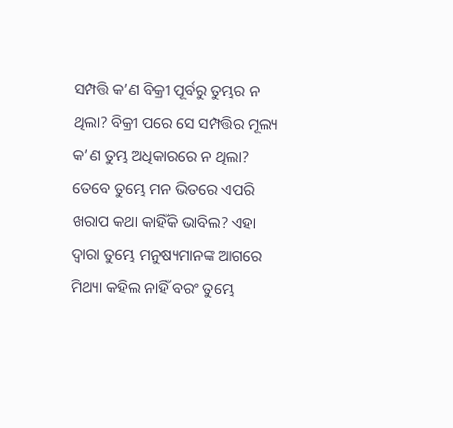ସମ୍ପତ୍ତି କ’ଣ ବିକ୍ରୀ ପୂର୍ବରୁ ତୁମ୍ଭର ନ ଥିଲା? ବିକ୍ରୀ ପରେ ସେ ସମ୍ପତ୍ତିର ମୂଲ୍ୟ କ’ଣ ତୁମ୍ଭ ଅଧିକାରରେ ନ ଥିଲା? ତେବେ ତୁମ୍ଭେ ମନ ଭିତରେ ଏପରି ଖରାପ କଥା କାହିଁକି ଭାବିଲ? ଏହା ଦ୍ୱାରା ତୁମ୍ଭେ ମନୁଷ୍ୟମାନଙ୍କ ଆଗରେ ମିଥ୍ୟା କହିଲ ନାହିଁ ବରଂ ତୁମ୍ଭେ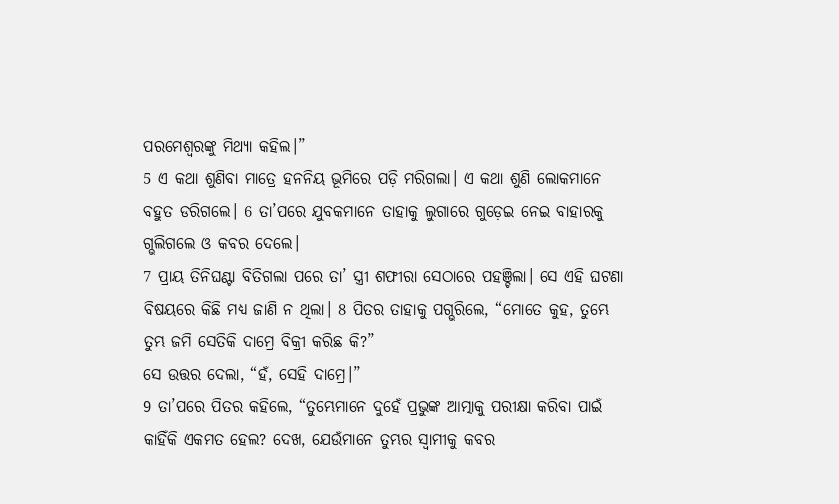ପରମେଶ୍ୱରଙ୍କୁ ମିଥ୍ୟା କହିଲ।”
5 ଏ କଥା ଶୁଣିବା ମାତ୍ରେ ହନନିୟ ଭୂମିରେ ପଡ଼ି ମରିଗଲା। ଏ କଥା ଶୁଣି ଲୋକମାନେ ବହୁତ ଡରିଗଲେ। 6 ତା’ପରେ ଯୁବକମାନେ ତାହାକୁ ଲୁଗାରେ ଗୁଡ଼େଇ ନେଇ ବାହାରକୁ ଗ୍ଭଲିଗଲେ ଓ କବର ଦେଲେ।
7 ପ୍ରାୟ ତିନିଘଣ୍ଟା ବିତିଗଲା ପରେ ତା’ ସ୍ତ୍ରୀ ଶଫୀରା ସେଠାରେ ପହଞ୍ଚିଲା। ସେ ଏହି ଘଟଣା ବିଷୟରେ କିଛି ମଧ୍ୟ ଜାଣି ନ ଥିଲା। 8 ପିତର ତାହାକୁ ପଗ୍ଭରିଲେ, “ମୋତେ କୁହ, ତୁମ୍ଭେ ତୁମ୍ଭ ଜମି ସେତିକି ଦାମ୍ରେ ବିକ୍ରୀ କରିଛ କି?”
ସେ ଉତ୍ତର ଦେଲା, “ହଁ, ସେହି ଦାମ୍ରେ।”
9 ତା’ପରେ ପିତର କହିଲେ, “ତୁମ୍ଭେମାନେ ଦୁହେଁ ପ୍ରଭୁଙ୍କ ଆତ୍ମାକୁ ପରୀକ୍ଷା କରିବା ପାଇଁ କାହିଁକି ଏକମତ ହେଲ? ଦେଖ, ଯେଉଁମାନେ ତୁମ୍ଭର ସ୍ୱାମୀକୁ କବର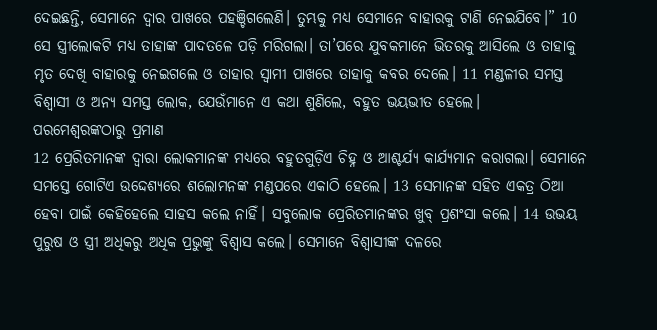ଦେଇଛନ୍ତି, ସେମାନେ ଦ୍ୱାର ପାଖରେ ପହଞ୍ଚିଗଲେଣି। ତୁମ୍ଭକୁ ମଧ୍ୟ ସେମାନେ ବାହାରକୁ ଟାଣି ନେଇଯିବେ।” 10 ସେ ସ୍ତ୍ରୀଲୋକଟି ମଧ୍ୟ ତାହାଙ୍କ ପାଦତଳେ ପଡ଼ି ମରିଗଲା। ତା’ପରେ ଯୁବକମାନେ ଭିତରକୁ ଆସିଲେ ଓ ତାହାକୁ ମୃତ ଦେଖି ବାହାରକୁ ନେଇଗଲେ ଓ ତାହାର ସ୍ୱାମୀ ପାଖରେ ତାହାକୁ କବର ଦେଲେ। 11 ମଣ୍ଡଳୀର ସମସ୍ତ ବିଶ୍ୱାସୀ ଓ ଅନ୍ୟ ସମସ୍ତ ଲୋକ, ଯେଉଁମାନେ ଏ କଥା ଶୁଣିଲେ, ବହୁତ ଭୟଭୀତ ହେଲେ।
ପରମେଶ୍ୱରଙ୍କଠାରୁ ପ୍ରମାଣ
12 ପ୍ରେରିତମାନଙ୍କ ଦ୍ୱାରା ଲୋକମାନଙ୍କ ମଧ୍ୟରେ ବହୁତଗୁଡ଼ିଏ ଚିହ୍ନ ଓ ଆଶ୍ଚର୍ଯ୍ୟ କାର୍ଯ୍ୟମାନ କରାଗଲା। ସେମାନେ ସମସ୍ତେ ଗୋଟିଏ ଉଦ୍ଦେଶ୍ୟରେ ଶଲୋମନଙ୍କ ମଣ୍ଡପରେ ଏକାଠି ହେଲେ। 13 ସେମାନଙ୍କ ସହିତ ଏକତ୍ର ଠିଆ ହେବା ପାଇଁ କେହିହେଲେ ସାହସ କଲେ ନାହିଁ। ସବୁଲୋକ ପ୍ରେରିତମାନଙ୍କର ଖୁବ୍ ପ୍ରଶଂସା କଲେ। 14 ଉଭୟ ପୁରୁଷ ଓ ସ୍ତ୍ରୀ ଅଧିକରୁ ଅଧିକ ପ୍ରଭୁଙ୍କୁ ବିଶ୍ୱାସ କଲେ। ସେମାନେ ବିଶ୍ୱାସୀଙ୍କ ଦଳରେ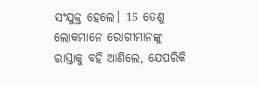ସଂଯୁକ୍ତ ହେଲେ। 15 ତେଣୁ ଲୋକମାନେ ରୋଗୀମାନଙ୍କୁ ରାସ୍ତାକୁ ବହି ଆଣିଲେ, ଯେପରିକି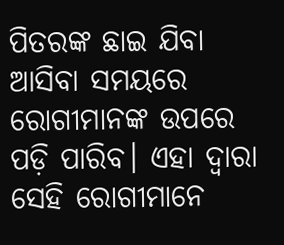ପିତରଙ୍କ ଛାଇ ଯିବା ଆସିବା ସମୟରେ ରୋଗୀମାନଙ୍କ ଉପରେ ପଡ଼ି ପାରିବ। ଏହା ଦ୍ୱାରା ସେହି ରୋଗୀମାନେ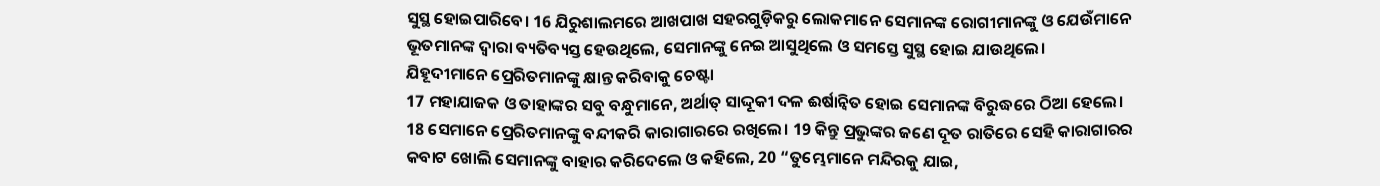ସୁସ୍ଥ ହୋଇପାରିବେ। 16 ଯିରୁଶାଲମରେ ଆଖପାଖ ସହରଗୁଡ଼ିକରୁ ଲୋକମାନେ ସେମାନଙ୍କ ରୋଗୀମାନଙ୍କୁ ଓ ଯେଉଁମାନେ ଭୂତମାନଙ୍କ ଦ୍ୱାରା ବ୍ୟତିବ୍ୟସ୍ତ ହେଉଥିଲେ, ସେମାନଙ୍କୁ ନେଇ ଆସୁଥିଲେ ଓ ସମସ୍ତେ ସୁସ୍ଥ ହୋଇ ଯାଉଥିଲେ।
ଯିହୂଦୀମାନେ ପ୍ରେରିତମାନଙ୍କୁ କ୍ଷାନ୍ତ କରିବାକୁ ଚେଷ୍ଟା
17 ମହାଯାଜକ ଓ ତାହାଙ୍କର ସବୁ ବନ୍ଧୁମାନେ, ଅର୍ଥାତ୍ ସାଦ୍ଦୂକୀ ଦଳ ଈର୍ଷାନ୍ୱିତ ହୋଇ ସେମାନଙ୍କ ବିରୁଦ୍ଧରେ ଠିଆ ହେଲେ। 18 ସେମାନେ ପ୍ରେରିତମାନଙ୍କୁ ବନ୍ଦୀକରି କାରାଗାରରେ ରଖିଲେ। 19 କିନ୍ତୁ ପ୍ରଭୁଙ୍କର ଜଣେ ଦୂତ ରାତିରେ ସେହି କାରାଗାରର କବାଟ ଖୋଲି ସେମାନଙ୍କୁ ବାହାର କରିଦେଲେ ଓ କହିଲେ, 20 “ତୁମ୍ଭେମାନେ ମନ୍ଦିରକୁ ଯାଇ,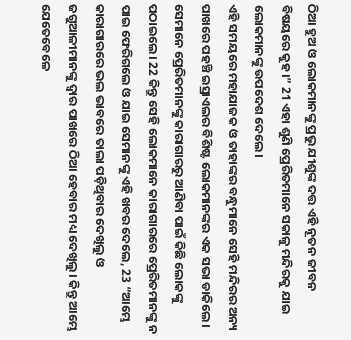ଠିଆ ହୁଅ ଓ ଲୋକମାନଙ୍କୁ ପ୍ରଭୁ ଯୀଶୁଙ୍କ ଦତ୍ତ ଏହି ନୂତନ ଜୀବନ ବିଷୟରେ କୁହ।” 21 ଏହା ଶୁଣି ପ୍ରେରିତମାନେ ସକାଳୁ ମନ୍ଦିରକୁ ଯାଇ ଲୋକମାନଙ୍କୁ ଉପଦେଶ ଦେଲେ।
ଏହି ସମୟରେ ମହାଯାଜକ ଓ ତାହାଙ୍କର ବନ୍ଧୁମାନେ ସେହି ମନ୍ଦିରର ଅନ୍ୟ ପାଖରେ ପହଞ୍ଚି ଇସ୍ରାଏଲର ବିଶିଷ୍ଟ ଲୋକମାନଙ୍କର ଏକ ସଭା ଡାକିଲେ। ସେମାନେ ପ୍ରେରିତମାନଙ୍କୁ କାରାଗାରରୁ ଆଣିବା ପାଇଁ କିଛି ଲୋକଙ୍କୁ ପଠାଇଲେ। 22 କିନ୍ତୁ ସେହି ଲୋକମାନେ କାରାଗାରରେ ପ୍ରେରିତମାନଙ୍କୁ ନ ପାଇ ଫେରିଗଲେ ଓ ଯାଇ ସେମାନଙ୍କୁ ଏହି ଖବର ଦେଲେ, 23 “ଆମ୍ଭେ କାରାଗାରରେ ଭଲ ଭାବରେ ତାଲା ପଡ଼ିଥିବାର ଦେଖିଲୁ ଓ ଜଗୁଆଳୀମାନଙ୍କୁ ଦ୍ୱାର ପାଖରେ ଠିଆ ହେବାର ମଧ୍ୟ ଦେଖିଲୁ। କିନ୍ତୁ ଆମ୍ଭେ ଯେତେବେଳେ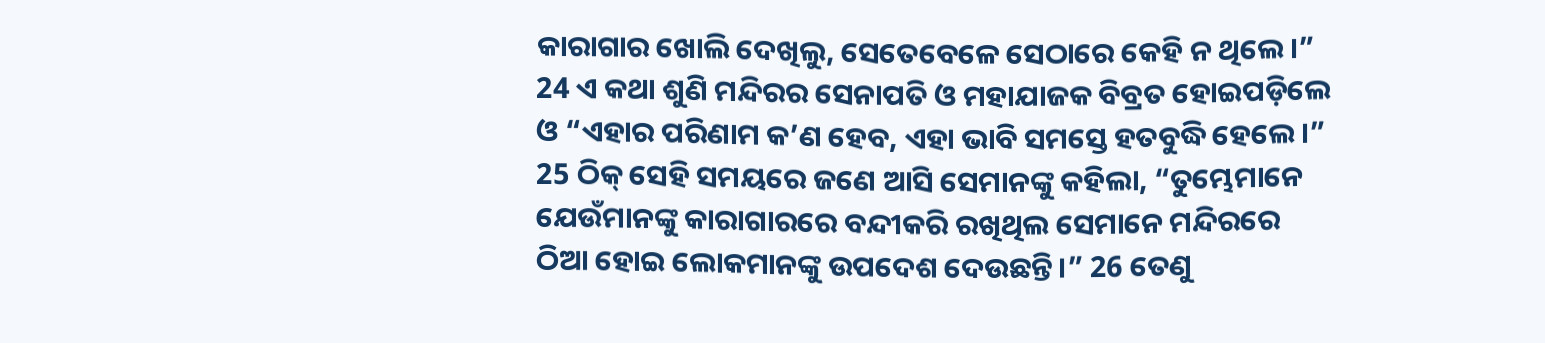କାରାଗାର ଖୋଲି ଦେଖିଲୁ, ସେତେବେଳେ ସେଠାରେ କେହି ନ ଥିଲେ।” 24 ଏ କଥା ଶୁଣି ମନ୍ଦିରର ସେନାପତି ଓ ମହାଯାଜକ ବିବ୍ରତ ହୋଇପଡ଼ିଲେ ଓ “ଏହାର ପରିଣାମ କ’ଣ ହେବ, ଏହା ଭାବି ସମସ୍ତେ ହତବୁଦ୍ଧି ହେଲେ।”
25 ଠିକ୍ ସେହି ସମୟରେ ଜଣେ ଆସି ସେମାନଙ୍କୁ କହିଲା, “ତୁମ୍ଭେମାନେ ଯେଉଁମାନଙ୍କୁ କାରାଗାରରେ ବନ୍ଦୀକରି ରଖିଥିଲ ସେମାନେ ମନ୍ଦିରରେ ଠିଆ ହୋଇ ଲୋକମାନଙ୍କୁ ଉପଦେଶ ଦେଉଛନ୍ତି।” 26 ତେଣୁ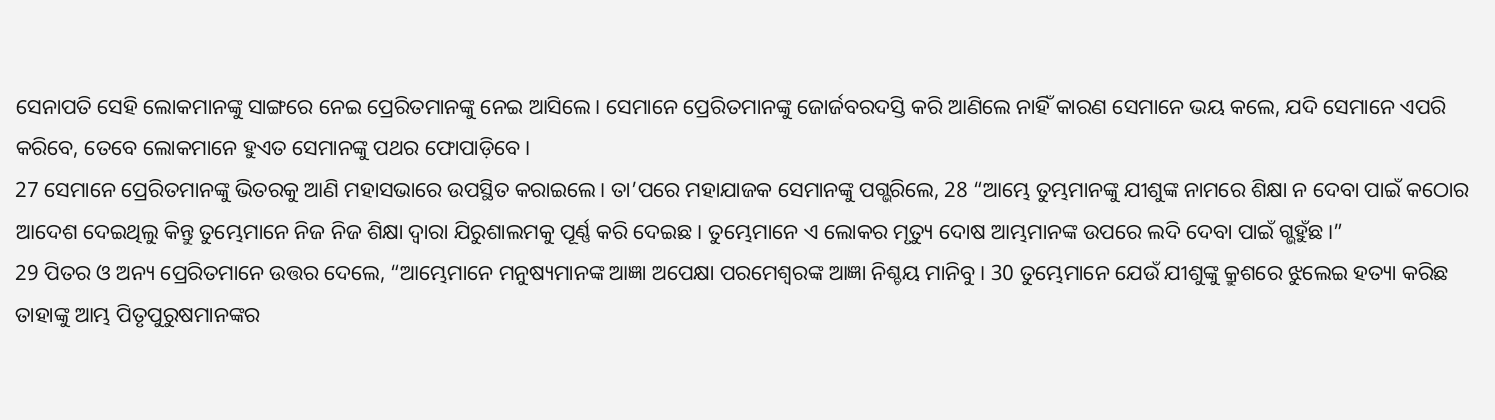ସେନାପତି ସେହି ଲୋକମାନଙ୍କୁ ସାଙ୍ଗରେ ନେଇ ପ୍ରେରିତମାନଙ୍କୁ ନେଇ ଆସିଲେ। ସେମାନେ ପ୍ରେରିତମାନଙ୍କୁ ଜୋର୍ଜବରଦସ୍ତି କରି ଆଣିଲେ ନାହିଁ କାରଣ ସେମାନେ ଭୟ କଲେ, ଯଦି ସେମାନେ ଏପରି କରିବେ, ତେବେ ଲୋକମାନେ ହୁଏତ ସେମାନଙ୍କୁ ପଥର ଫୋପାଡ଼ିବେ।
27 ସେମାନେ ପ୍ରେରିତମାନଙ୍କୁ ଭିତରକୁ ଆଣି ମହାସଭାରେ ଉପସ୍ଥିତ କରାଇଲେ। ତା’ପରେ ମହାଯାଜକ ସେମାନଙ୍କୁ ପଗ୍ଭରିଲେ, 28 “ଆମ୍ଭେ ତୁମ୍ଭମାନଙ୍କୁ ଯୀଶୁଙ୍କ ନାମରେ ଶିକ୍ଷା ନ ଦେବା ପାଇଁ କଠୋର ଆଦେଶ ଦେଇଥିଲୁ କିନ୍ତୁ ତୁମ୍ଭେମାନେ ନିଜ ନିଜ ଶିକ୍ଷା ଦ୍ୱାରା ଯିରୁଶାଲମକୁ ପୂର୍ଣ୍ଣ କରି ଦେଇଛ। ତୁମ୍ଭେମାନେ ଏ ଲୋକର ମୃତ୍ୟୁ ଦୋଷ ଆମ୍ଭମାନଙ୍କ ଉପରେ ଲଦି ଦେବା ପାଇଁ ଗ୍ଭହୁଁଛ।”
29 ପିତର ଓ ଅନ୍ୟ ପ୍ରେରିତମାନେ ଉତ୍ତର ଦେଲେ, “ଆମ୍ଭେମାନେ ମନୁଷ୍ୟମାନଙ୍କ ଆଜ୍ଞା ଅପେକ୍ଷା ପରମେଶ୍ୱରଙ୍କ ଆଜ୍ଞା ନିଶ୍ଚୟ ମାନିବୁ। 30 ତୁମ୍ଭେମାନେ ଯେଉଁ ଯୀଶୁଙ୍କୁ କ୍ରୁଶରେ ଝୁଲେଇ ହତ୍ୟା କରିଛ ତାହାଙ୍କୁ ଆମ୍ଭ ପିତୃପୁରୁଷମାନଙ୍କର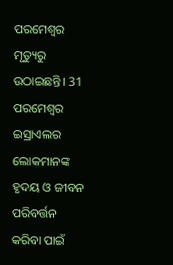ପରମେଶ୍ୱର ମୃତ୍ୟୁରୁ ଉଠାଇଛନ୍ତି। 31 ପରମେଶ୍ୱର ଇସ୍ରାଏଲର ଲୋକମାନଙ୍କ ହୃଦୟ ଓ ଜୀବନ ପରିବର୍ତ୍ତନ କରିବା ପାଇଁ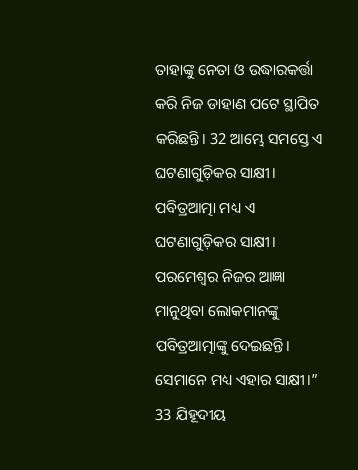ତାହାଙ୍କୁ ନେତା ଓ ଉଦ୍ଧାରକର୍ତ୍ତା କରି ନିଜ ଡାହାଣ ପଟେ ସ୍ଥାପିତ କରିଛନ୍ତି। 32 ଆମ୍ଭେ ସମସ୍ତେ ଏ ଘଟଣାଗୁଡ଼ିକର ସାକ୍ଷୀ। ପବିତ୍ରଆତ୍ମା ମଧ୍ୟ ଏ ଘଟଣାଗୁଡ଼ିକର ସାକ୍ଷୀ। ପରମେଶ୍ୱର ନିଜର ଆଜ୍ଞା ମାନୁଥିବା ଲୋକମାନଙ୍କୁ ପବିତ୍ରଆତ୍ମାଙ୍କୁ ଦେଇଛନ୍ତି। ସେମାନେ ମଧ୍ୟ ଏହାର ସାକ୍ଷୀ।”
33 ଯିହୂଦୀୟ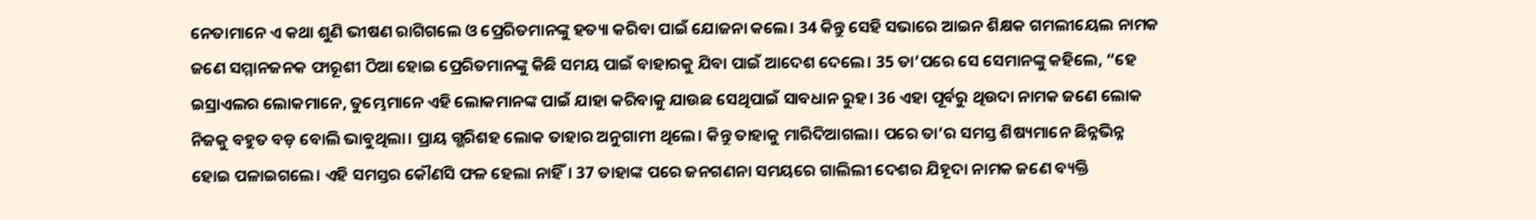ନେତାମାନେ ଏ କଥା ଶୁଣି ଭୀଷଣ ରାଗିଗଲେ ଓ ପ୍ରେରିତମାନଙ୍କୁ ହତ୍ୟା କରିବା ପାଇଁ ଯୋଜନା କଲେ। 34 କିନ୍ତୁ ସେହି ସଭାରେ ଆଇନ ଶିକ୍ଷକ ଗମଲୀୟେଲ ନାମକ ଜଣେ ସମ୍ମାନଜନକ ଫାରୂଶୀ ଠିଆ ହୋଇ ପ୍ରେରିତମାନଙ୍କୁ କିଛି ସମୟ ପାଇଁ ବାହାରକୁ ଯିବା ପାଇଁ ଆଦେଶ ଦେଲେ। 35 ତା’ପରେ ସେ ସେମାନଙ୍କୁ କହିଲେ, “ହେ ଇସ୍ରାଏଲର ଲୋକମାନେ, ତୁମ୍ଭେମାନେ ଏହି ଲୋକମାନଙ୍କ ପାଇଁ ଯାହା କରିବାକୁ ଯାଉଛ ସେଥିପାଇଁ ସାବଧାନ ରୁହ। 36 ଏହା ପୂର୍ବରୁ ଥିଉଦା ନାମକ ଜଣେ ଲୋକ ନିଜକୁ ବହୁତ ବଡ଼ ବୋଲି ଭାବୁଥିଲା। ପ୍ରାୟ ଗ୍ଭରିଶହ ଲୋକ ତାହାର ଅନୁଗାମୀ ଥିଲେ। କିନ୍ତୁ ତାହାକୁ ମାରିଦିଆଗଲା। ପରେ ତା’ର ସମସ୍ତ ଶିଷ୍ୟମାନେ ଛିନ୍ନଭିନ୍ନ ହୋଇ ପଳାଇଗଲେ। ଏହି ସମସ୍ତର କୌଣସି ଫଳ ହେଲା ନାହିଁ। 37 ତାହାଙ୍କ ପରେ ଜନଗଣନା ସମୟରେ ଗାଲିଲୀ ଦେଶର ଯିହୂଦା ନାମକ ଜଣେ ବ୍ୟକ୍ତି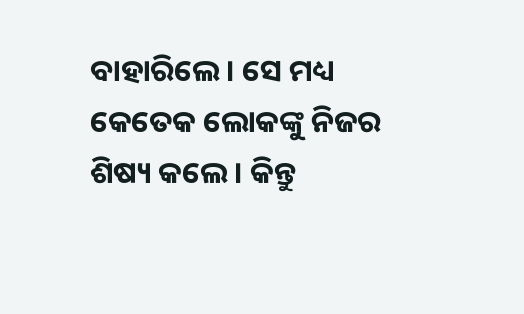ବାହାରିଲେ। ସେ ମଧ୍ୟ କେତେକ ଲୋକଙ୍କୁ ନିଜର ଶିଷ୍ୟ କଲେ। କିନ୍ତୁ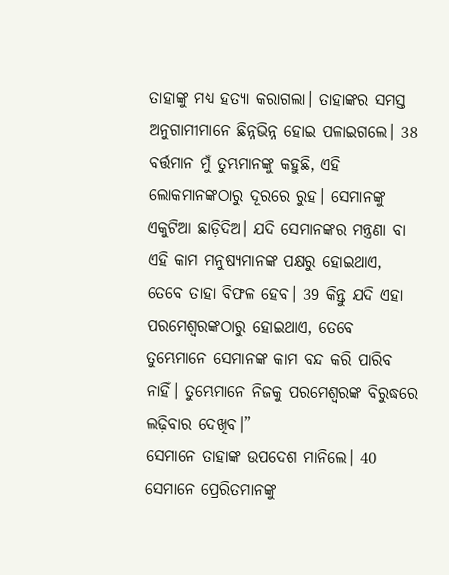ତାହାଙ୍କୁ ମଧ୍ୟ ହତ୍ୟା କରାଗଲା। ତାହାଙ୍କର ସମସ୍ତ ଅନୁଗାମୀମାନେ ଛିନ୍ନଭିନ୍ନ ହୋଇ ପଳାଇଗଲେ। 38 ବର୍ତ୍ତମାନ ମୁଁ ତୁମ୍ଭମାନଙ୍କୁ କହୁଛି, ଏହି ଲୋକମାନଙ୍କଠାରୁ ଦୂରରେ ରୁହ। ସେମାନଙ୍କୁ ଏକୁଟିଆ ଛାଡ଼ିଦିଅ। ଯଦି ସେମାନଙ୍କର ମନ୍ତ୍ରଣା ବା ଏହି କାମ ମନୁଷ୍ୟମାନଙ୍କ ପକ୍ଷରୁ ହୋଇଥାଏ, ତେବେ ତାହା ବିଫଳ ହେବ। 39 କିନ୍ତୁ ଯଦି ଏହା ପରମେଶ୍ୱରଙ୍କଠାରୁ ହୋଇଥାଏ, ତେବେ ତୁମ୍ଭେମାନେ ସେମାନଙ୍କ କାମ ବନ୍ଦ କରି ପାରିବ ନାହିଁ। ତୁମ୍ଭେମାନେ ନିଜକୁ ପରମେଶ୍ୱରଙ୍କ ବିରୁଦ୍ଧରେ ଲଢ଼ିବାର ଦେଖିବ।”
ସେମାନେ ତାହାଙ୍କ ଉପଦେଶ ମାନିଲେ। 40 ସେମାନେ ପ୍ରେରିତମାନଙ୍କୁ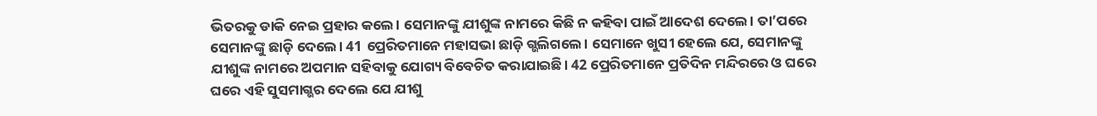ଭିତରକୁ ଡାକି ନେଇ ପ୍ରହାର କଲେ। ସେମାନଙ୍କୁ ଯୀଶୁଙ୍କ ନାମରେ କିଛି ନ କହିବା ପାଇଁ ଆଦେଶ ଦେଲେ। ତା’ପରେ ସେମାନଙ୍କୁ ଛାଡ଼ି ଦେଲେ। 41 ପ୍ରେରିତମାନେ ମହାସଭା ଛାଡ଼ି ଗ୍ଭଲିଗଲେ। ସେମାନେ ଖୁସୀ ହେଲେ ଯେ, ସେମାନଙ୍କୁ ଯୀଶୁଙ୍କ ନାମରେ ଅପମାନ ସହିବାକୁ ଯୋଗ୍ୟ ବିବେଚିତ କରାଯାଇଛି। 42 ପ୍ରେରିତମାନେ ପ୍ରତିଦିନ ମନ୍ଦିରରେ ଓ ଘରେ ଘରେ ଏହି ସୁସମାଗ୍ଭର ଦେଲେ ଯେ ଯୀଶୁ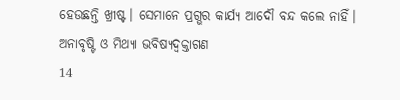ହେଉଛନ୍ତି ଖ୍ରୀଷ୍ଟ। ସେମାନେ ପ୍ରଗ୍ଭର କାର୍ଯ୍ୟ ଆଦୌ ବନ୍ଦ କଲେ ନାହିଁ।
ଅନାବୃଷ୍ଟି ଓ ମିଥ୍ୟା ଭବିଷ୍ୟଦ୍ବକ୍ତାଗଣ
14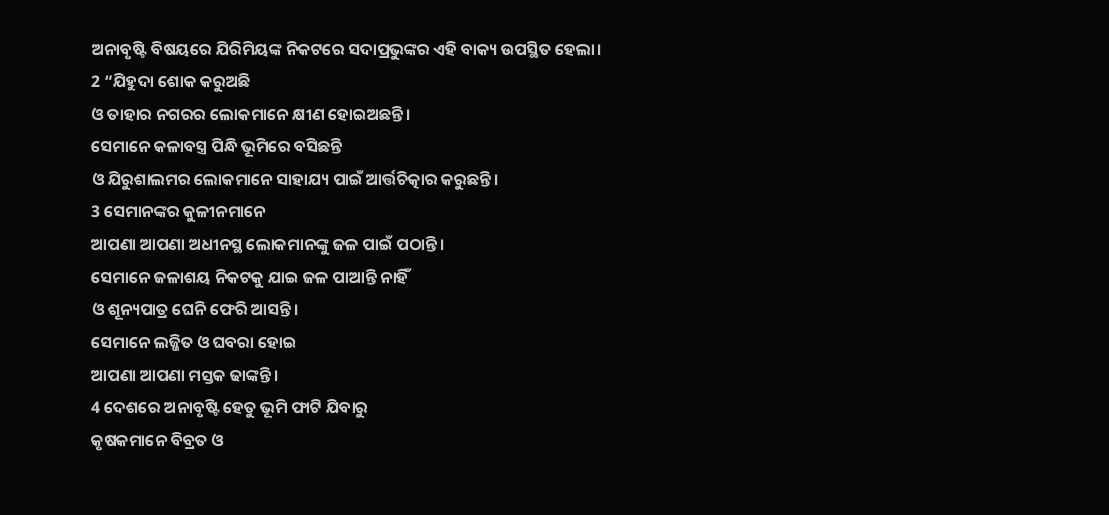ଅନାବୃଷ୍ଟି ବିଷୟରେ ଯିରିମିୟଙ୍କ ନିକଟରେ ସଦାପ୍ରଭୁଙ୍କର ଏହି ବାକ୍ୟ ଉପସ୍ଥିତ ହେଲା।
2 “ଯିହୁଦା ଶୋକ କରୁଅଛି
ଓ ତାହାର ନଗରର ଲୋକମାନେ କ୍ଷୀଣ ହୋଇଅଛନ୍ତି।
ସେମାନେ କଳାବସ୍ତ୍ର ପିନ୍ଧି ଭୂମିରେ ବସିଛନ୍ତି
ଓ ଯିରୁଶାଲମର ଲୋକମାନେ ସାହାଯ୍ୟ ପାଇଁ ଆର୍ତ୍ତଚିତ୍କାର କରୁଛନ୍ତି।
3 ସେମାନଙ୍କର କୁଳୀନମାନେ
ଆପଣା ଆପଣା ଅଧୀନସ୍ଥ ଲୋକମାନଙ୍କୁ ଜଳ ପାଇଁ ପଠାନ୍ତି।
ସେମାନେ ଜଳାଶୟ ନିକଟକୁ ଯାଇ ଜଳ ପାଆନ୍ତି ନାହିଁ
ଓ ଶୂନ୍ୟପାତ୍ର ଘେନି ଫେରି ଆସନ୍ତି।
ସେମାନେ ଲଜ୍ଜିତ ଓ ଘବରା ହୋଇ
ଆପଣା ଆପଣା ମସ୍ତକ ଢାଙ୍କନ୍ତି।
4 ଦେଶରେ ଅନାବୃଷ୍ଟି ହେତୁ ଭୂମି ଫାଟି ଯିବାରୁ
କୃଷକମାନେ ବିବ୍ରତ ଓ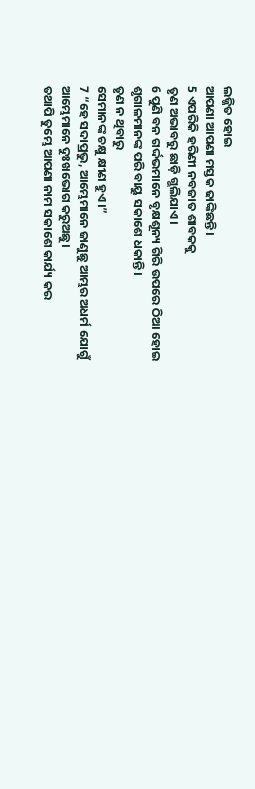ଲଜ୍ଜିତ ହୋଇ
ଆପଣା ଆପଣା ମସ୍ତକ ଢାଙ୍କିଛନ୍ତି।
5 ଏପରିକି ହରିଣୀ ନବଜାତ ଶାବକକୁ
ତୃଣ ଅଭାବରୁ ଛାଡ଼ି ଗ୍ଭଲିଯାଏ।
6 ପୁଣି ବନ ଗର୍ଦ୍ଦଭମାନେ ବୃକ୍ଷଶୂନ୍ୟ ଗିରି ଉପରେ ଠିଆ ହୋଇ
ଶୃଗାଳମାନଙ୍କ ପରି ବାୟୁ ସକାଶେ ଧକାନ୍ତି।
ତୃଣ ନ ଥିବାରୁ
ସେମାନଙ୍କ ଚକ୍ଷୁ କ୍ଷୀଣ ହୁଏ।”
7 “ହେ ସଦାପ୍ରଭୁ, ଆମ୍ଭେମାନେ ଜାଣୁଛୁ ଆମ୍ଭର ଅଧର୍ମ ଯୋଗୁଁ
ଆମ୍ଭେମାନେ ଦୁଃଖଭୋଗ କରୁଅଛୁ।
ତଥାପି ତୁମ୍ଭେ ଆପଣା ନାମ ସକାଶେ କାର୍ଯ୍ୟ କର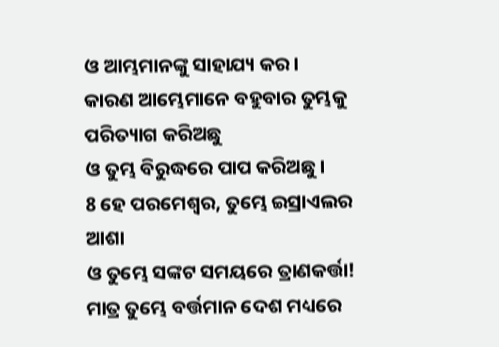ଓ ଆମ୍ଭମାନଙ୍କୁ ସାହାଯ୍ୟ କର।
କାରଣ ଆମ୍ଭେମାନେ ବହୁବାର ତୁମ୍ଭକୁ ପରିତ୍ୟାଗ କରିଅଛୁ
ଓ ତୁମ୍ଭ ବିରୁଦ୍ଧରେ ପାପ କରିଅଛୁ।
8 ହେ ପରମେଶ୍ୱର, ତୁମ୍ଭେ ଇସ୍ରାଏଲର ଆଶା
ଓ ତୁମ୍ଭେ ସଙ୍କଟ ସମୟରେ ତ୍ରାଣକର୍ତ୍ତା!
ମାତ୍ର ତୁମ୍ଭେ ବର୍ତ୍ତମାନ ଦେଶ ମଧ୍ୟରେ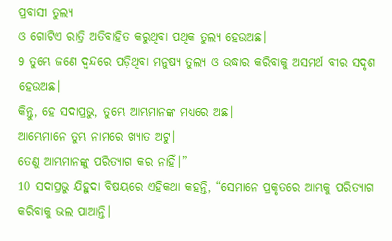ପ୍ରବାସୀ ତୁଲ୍ୟ
ଓ ଗୋଟିଏ ରାତ୍ରି ଅତିବାହିତ କରୁଥିବା ପଥିକ ତୁଲ୍ୟ ହେଉଅଛ।
9 ତୁମ୍ଭେ ଜଣେ ଦ୍ୱନ୍ଦରେ ପଡ଼ିଥିବା ମନୁଷ୍ୟ ତୁଲ୍ୟ ଓ ଉଦ୍ଧାର କରିବାକୁ ଅସମର୍ଥ ବୀର ସଦୃଶ ହେଉଅଛ।
କିନ୍ତୁ, ହେ ସଦାପ୍ରଭୁ, ତୁମ୍ଭେ ଆମ୍ଭମାନଙ୍କ ମଧ୍ୟରେ ଅଛ।
ଆମ୍ଭେମାନେ ତୁମ୍ଭ ନାମରେ ଖ୍ୟାତ ଅଟୁ।
ତେଣୁ ଆମ୍ଭମାନଙ୍କୁ ପରିତ୍ୟାଗ କର ନାହିଁ।”
10 ସଦାପ୍ରଭୁ ଯିହୁଦା ବିଷୟରେ ଏହିକଥା କହନ୍ତି, “ସେମାନେ ପ୍ରକୃତରେ ଆମ୍ଭକୁ ପରିତ୍ୟାଗ କରିବାକୁ ଭଲ ପାଆନ୍ତି।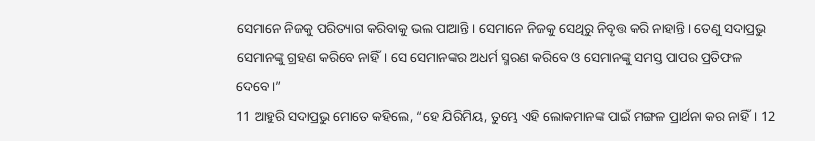ସେମାନେ ନିଜକୁ ପରିତ୍ୟାଗ କରିବାକୁ ଭଲ ପାଆନ୍ତି। ସେମାନେ ନିଜକୁ ସେଥିରୁ ନିବୃତ୍ତ କରି ନାହାନ୍ତି। ତେଣୁ ସଦାପ୍ରଭୁ ସେମାନଙ୍କୁ ଗ୍ରହଣ କରିବେ ନାହିଁ। ସେ ସେମାନଙ୍କର ଅଧର୍ମ ସ୍ମରଣ କରିବେ ଓ ସେମାନଙ୍କୁ ସମସ୍ତ ପାପର ପ୍ରତିଫଳ ଦେବେ।”
11 ଆହୁରି ସଦାପ୍ରଭୁ ମୋତେ କହିଲେ, “ହେ ଯିରିମିୟ, ତୁମ୍ଭେ ଏହି ଲୋକମାନଙ୍କ ପାଇଁ ମଙ୍ଗଳ ପ୍ରାର୍ଥନା କର ନାହିଁ। 12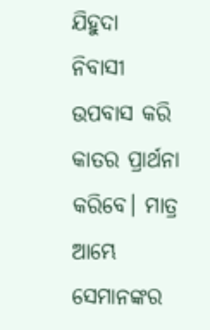ଯିହୁଦା ନିବାସୀ ଉପବାସ କରି କାତର ପ୍ରାର୍ଥନା କରିବେ। ମାତ୍ର ଆମ୍ଭେ ସେମାନଙ୍କର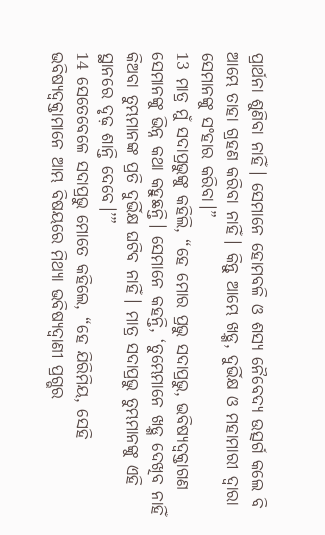ପ୍ରାର୍ଥନା ଶୁଣିବା ନାହିଁ। ସେମାନେ ହୋମବଳି ଓ ଶସ୍ୟ ନୈବେଦ୍ୟ ଉତ୍ସର୍ଗ କଲେ ବି ଆମ୍ଭେ ତାହା ଗ୍ରହଣ କରିବା ନାହିଁ। କିନ୍ତୁ ଆମ୍ଭେ ଖଡ଼୍ଗ, ଦୁର୍ଭିକ୍ଷ ଓ ମହାମାରୀ ଦ୍ୱାରା ସେମାନଙ୍କୁ ସଂହାର କରିବା।”
13 ମାତ୍ର ମୁଁ ସଦାପ୍ରଭୁଙ୍କୁ କହିଲି, “ହେ ମୋର ପ୍ରଭୁ ସଦାପ୍ରଭୁ, ଭବିଷ୍ୟଦ୍ବକ୍ତାଗଣ ସେମାନଙ୍କୁ ଭିନ୍ନ କଥା କହୁଛନ୍ତି। ସେମାନେ କହନ୍ତି, ‘ତୁମ୍ଭେମାନେ ଖଡ଼୍ଗ ଦେଖିବ ନାହିଁ କିଅବା ତୁମ୍ଭମାନଙ୍କ ପ୍ରତି ଦୁର୍ଭିକ୍ଷ ଘଟିବ ନାହିଁ। ମାତ୍ର ସଦାପ୍ରଭୁ ତୁମ୍ଭମାନଙ୍କୁ ଏହି ସ୍ଥାନରେ ଦୃଢ଼ ଶାନ୍ତି ଦେବେ।’”
14 ସେତେବେଳେ ସଦାପ୍ରଭୁ ମୋତେ କହିଲେ, “ହେ ଯିରିମିୟ, ସେହି ଭବିଷ୍ୟଦ୍ବକ୍ତାମାନେ ଆମ୍ଭ ବିଷୟରେ ମିଥ୍ୟା ଭବିଷ୍ୟଦ୍ବାଣୀ ପ୍ରଗ୍ଭର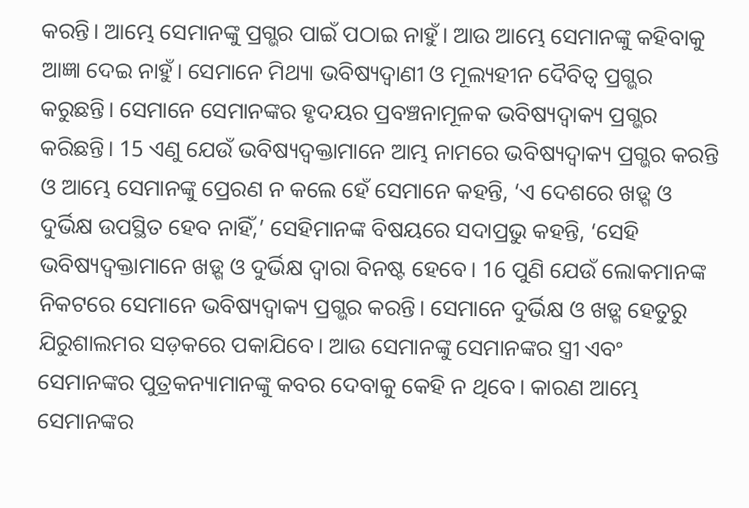କରନ୍ତି। ଆମ୍ଭେ ସେମାନଙ୍କୁ ପ୍ରଗ୍ଭର ପାଇଁ ପଠାଇ ନାହୁଁ। ଆଉ ଆମ୍ଭେ ସେମାନଙ୍କୁ କହିବାକୁ ଆଜ୍ଞା ଦେଇ ନାହୁଁ। ସେମାନେ ମିଥ୍ୟା ଭବିଷ୍ୟଦ୍ବାଣୀ ଓ ମୂଲ୍ୟହୀନ ଦୈବିତ୍ୱ ପ୍ରଗ୍ଭର କରୁଛନ୍ତି। ସେମାନେ ସେମାନଙ୍କର ହୃଦୟର ପ୍ରବଞ୍ଚନାମୂଳକ ଭବିଷ୍ୟଦ୍ବାକ୍ୟ ପ୍ରଗ୍ଭର କରିଛନ୍ତି। 15 ଏଣୁ ଯେଉଁ ଭବିଷ୍ୟଦ୍ବକ୍ତାମାନେ ଆମ୍ଭ ନାମରେ ଭବିଷ୍ୟଦ୍ବାକ୍ୟ ପ୍ରଗ୍ଭର କରନ୍ତି ଓ ଆମ୍ଭେ ସେମାନଙ୍କୁ ପ୍ରେରଣ ନ କଲେ ହେଁ ସେମାନେ କହନ୍ତି, ‘ଏ ଦେଶରେ ଖଡ଼୍ଗ ଓ ଦୁର୍ଭିକ୍ଷ ଉପସ୍ଥିତ ହେବ ନାହିଁ,’ ସେହିମାନଙ୍କ ବିଷୟରେ ସଦାପ୍ରଭୁ କହନ୍ତି, ‘ସେହି ଭବିଷ୍ୟଦ୍ବକ୍ତାମାନେ ଖଡ଼୍ଗ ଓ ଦୁର୍ଭିକ୍ଷ ଦ୍ୱାରା ବିନଷ୍ଟ ହେବେ। 16 ପୁଣି ଯେଉଁ ଲୋକମାନଙ୍କ ନିକଟରେ ସେମାନେ ଭବିଷ୍ୟଦ୍ବାକ୍ୟ ପ୍ରଗ୍ଭର କରନ୍ତି। ସେମାନେ ଦୁର୍ଭିକ୍ଷ ଓ ଖଡ଼୍ଗ ହେତୁରୁ ଯିରୁଶାଲମର ସଡ଼କରେ ପକାଯିବେ। ଆଉ ସେମାନଙ୍କୁ ସେମାନଙ୍କର ସ୍ତ୍ରୀ ଏବଂ ସେମାନଙ୍କର ପୁତ୍ରକନ୍ୟାମାନଙ୍କୁ କବର ଦେବାକୁ କେହି ନ ଥିବେ। କାରଣ ଆମ୍ଭେ ସେମାନଙ୍କର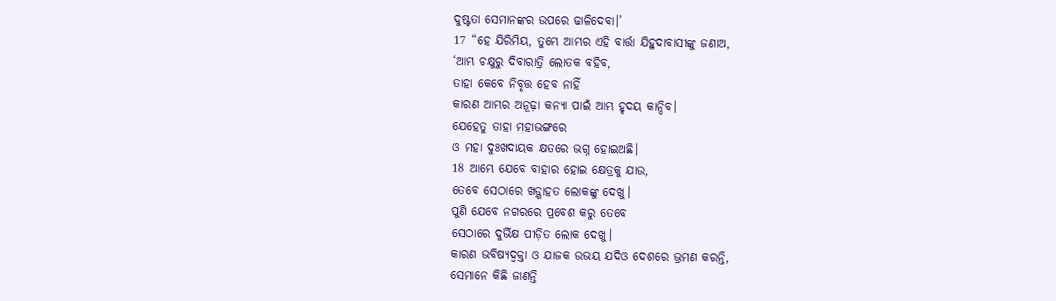ଦୁଷ୍ଟତା ସେମାନଙ୍କର ଉପରେ ଢାଳିଦେବା।’
17 “ହେ ଯିରିମିୟ, ତୁମ୍ଭେ ଆମ୍ଭର ଏହି ବାର୍ତ୍ତା ଯିହୁଦାବାସୀଙ୍କୁ ଜଣାଅ,
‘ଆମ୍ଭ ଚକ୍ଷୁରୁ ଦିବାରାତ୍ରି ଲୋତକ ବହିବ,
ତାହା କେବେ ନିବୃତ୍ତ ହେବ ନାହିଁ
କାରଣ ଆମ୍ଭର ଅନୂଢ଼ା କନ୍ୟା ପାଇଁ ଆମ୍ଭ ହୃଦୟ କାନ୍ଦିବ।
ଯେହେତୁ ତାହା ମହାଭଙ୍ଗରେ
ଓ ମହା ଦୁଃଖଦାୟକ କ୍ଷତରେ ଭଗ୍ନ ହୋଇଅଛି।
18 ଆମ୍ଭେ ଯେବେ ବାହାର ହୋଇ କ୍ଷେତ୍ରକୁ ଯାଉ,
ତେବେ ସେଠାରେ ଖଡ଼୍ଗାହତ ଲୋକଙ୍କୁ ଦେଖୁ।
ପୁଣି ଯେବେ ନଗରରେ ପ୍ରବେଶ କରୁ ତେବେ
ସେଠାରେ ଦୁର୍ଭିକ୍ଷ ପୀଡ଼ିତ ଲୋକ ଦେଖୁ।
କାରଣ ଭବିଷ୍ୟଦ୍ବକ୍ତା ଓ ଯାଜକ ଉଭୟ ଯଦିଓ ଦେଶରେ ଭ୍ରମଣ କରନ୍ତି,
ସେମାନେ କିଛି ଜାଣନ୍ତି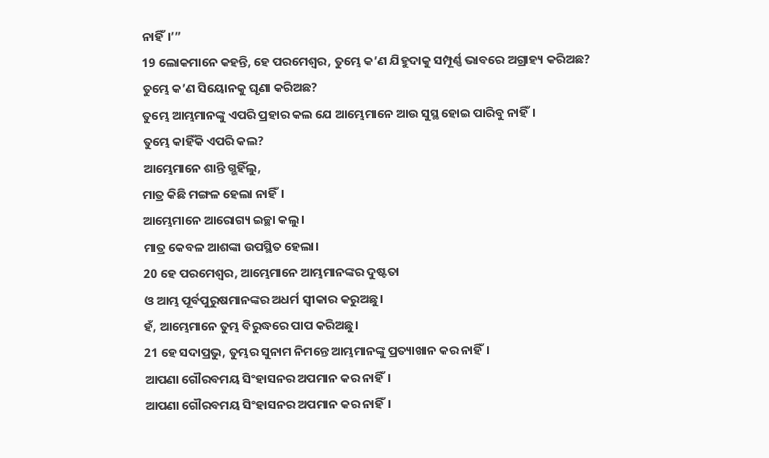ନାହିଁ।’”
19 ଲୋକମାନେ କହନ୍ତି, ହେ ପରମେଶ୍ୱର, ତୁମ୍ଭେ କ’ଣ ଯିହୁଦାକୁ ସମ୍ପୂର୍ଣ୍ଣ ଭାବରେ ଅଗ୍ରାହ୍ୟ କରିଅଛ?
ତୁମ୍ଭେ କ’ଣ ସିୟୋନକୁ ଘୃଣା କରିଅଛ?
ତୁମ୍ଭେ ଆମ୍ଭମାନଙ୍କୁ ଏପରି ପ୍ରହାର କଲ ଯେ ଆମ୍ଭେମାନେ ଆଉ ସୁସ୍ଥ ହୋଇ ପାରିବୁ ନାହିଁ।
ତୁମ୍ଭେ କାହିଁକି ଏପରି କଲ?
ଆମ୍ଭେମାନେ ଶାନ୍ତି ଗ୍ଭହିଁଲୁ,
ମାତ୍ର କିଛି ମଙ୍ଗଳ ହେଲା ନାହିଁ।
ଆମ୍ଭେମାନେ ଆରୋଗ୍ୟ ଇଚ୍ଛା କଲୁ।
ମାତ୍ର କେବଳ ଆଶଙ୍କା ଉପସ୍ଥିତ ହେଲା।
20 ହେ ପରମେଶ୍ୱର, ଆମ୍ଭେମାନେ ଆମ୍ଭମାନଙ୍କର ଦୁଷ୍ଟତା
ଓ ଆମ୍ଭ ପୂର୍ବପୁରୁଷମାନଙ୍କର ଅଧର୍ମ ସ୍ୱୀକାର କରୁଅଛୁ।
ହଁ, ଆମ୍ଭେମାନେ ତୁମ୍ଭ ବିରୁଦ୍ଧରେ ପାପ କରିଅଛୁ।
21 ହେ ସଦାପ୍ରଭୁ, ତୁମ୍ଭର ସୁନାମ ନିମନ୍ତେ ଆମ୍ଭମାନଙ୍କୁ ପ୍ରତ୍ୟାଖାନ କର ନାହିଁ।
ଆପଣା ଗୌରବମୟ ସିଂହାସନର ଅପମାନ କର ନାହିଁ।
ଆପଣା ଗୌରବମୟ ସିଂହାସନର ଅପମାନ କର ନାହିଁ।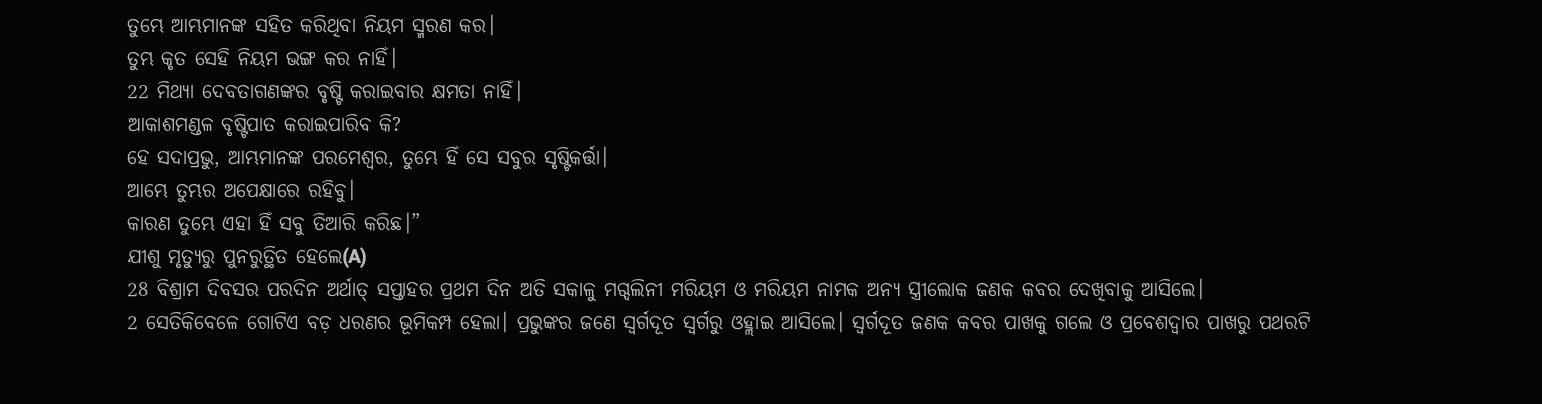ତୁମ୍ଭେ ଆମ୍ଭମାନଙ୍କ ସହିତ କରିଥିବା ନିୟମ ସ୍ମରଣ କର।
ତୁମ୍ଭ କୃତ ସେହି ନିୟମ ଭଙ୍ଗ କର ନାହିଁ।
22 ମିଥ୍ୟା ଦେବତାଗଣଙ୍କର ବୃଷ୍ଟି କରାଇବାର କ୍ଷମତା ନାହିଁ।
ଆକାଶମଣ୍ଡଳ ବୃଷ୍ଟିପାତ କରାଇପାରିବ କି?
ହେ ସଦାପ୍ରଭୁ, ଆମ୍ଭମାନଙ୍କ ପରମେଶ୍ୱର, ତୁମ୍ଭେ ହିଁ ସେ ସବୁର ସୃଷ୍ଟିକର୍ତ୍ତା।
ଆମ୍ଭେ ତୁମ୍ଭର ଅପେକ୍ଷାରେ ରହିବୁ।
କାରଣ ତୁମ୍ଭେ ଏହା ହିଁ ସବୁ ତିଆରି କରିଛ।”
ଯୀଶୁ ମୃତ୍ୟୁରୁ ପୁନରୁତ୍ଥିତ ହେଲେ(A)
28 ବିଶ୍ରାମ ଦିବସର ପରଦିନ ଅର୍ଥାତ୍ ସପ୍ତାହର ପ୍ରଥମ ଦିନ ଅତି ସକାଳୁ ମଗ୍ଦଲିନୀ ମରିୟମ ଓ ମରିୟମ ନାମକ ଅନ୍ୟ ସ୍ତ୍ରୀଲୋକ ଜଣକ କବର ଦେଖିବାକୁ ଆସିଲେ।
2 ସେତିକିବେଳେ ଗୋଟିଏ ବଡ଼ ଧରଣର ଭୂମିକମ୍ପ ହେଲା। ପ୍ରଭୁଙ୍କର ଜଣେ ସ୍ୱର୍ଗଦୂତ ସ୍ୱର୍ଗରୁ ଓହ୍ଲାଇ ଆସିଲେ। ସ୍ୱର୍ଗଦୂତ ଜଣକ କବର ପାଖକୁ ଗଲେ ଓ ପ୍ରବେଶଦ୍ୱାର ପାଖରୁ ପଥରଟି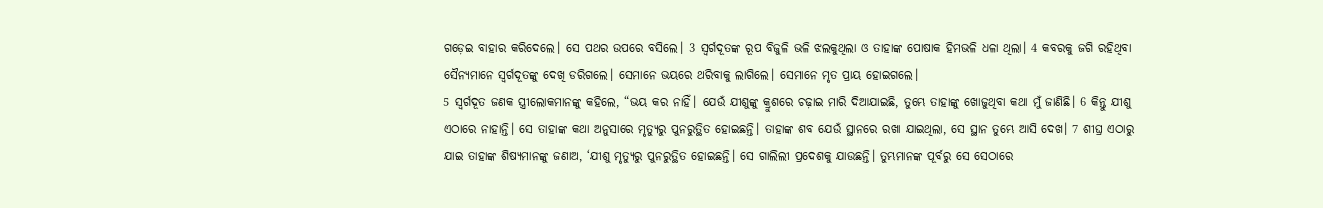ଗଡ଼େଇ ବାହାର କରିଦେଲେ। ସେ ପଥର ଉପରେ ବସିଲେ। 3 ସ୍ୱର୍ଗଦୂତଙ୍କ ରୂପ ବିଜୁଳି ଭଳି ଝଲକୁଥିଲା ଓ ତାହାଙ୍କ ପୋଷାକ ହିମଭଳି ଧଳା ଥିଲା। 4 କବରକୁ ଜଗି ରହିଥିବା ସୈନ୍ୟମାନେ ସ୍ୱର୍ଗଦୂତଙ୍କୁ ଦେଖି ଡରିଗଲେ। ସେମାନେ ଭୟରେ ଥରିବାକୁ ଲାଗିଲେ। ସେମାନେ ମୃତ ପ୍ରାୟ ହୋଇଗଲେ।
5 ସ୍ୱର୍ଗଦୂତ ଜଣକ ସ୍ତ୍ରୀଲୋକମାନଙ୍କୁ କହିଲେ, “ଭୟ କର ନାହିଁ। ଯେଉଁ ଯୀଶୁଙ୍କୁ କ୍ରୁଶରେ ଚଢ଼ାଇ ମାରି ଦିଆଯାଇଛି, ତୁମ୍ଭେ ତାହାଙ୍କୁ ଖୋଜୁଥିବା କଥା ମୁଁ ଜାଣିଛି। 6 କିନ୍ତୁ ଯୀଶୁ ଏଠାରେ ନାହାନ୍ତି। ସେ ତାହାଙ୍କ କଥା ଅନୁସାରେ ମୃତ୍ୟୁରୁ ପୁନରୁତ୍ଥିତ ହୋଇଛନ୍ତି। ତାହାଙ୍କ ଶବ ଯେଉଁ ସ୍ଥାନରେ ରଖା ଯାଇଥିଲା, ସେ ସ୍ଥାନ ତୁମ୍ଭେ ଆସି ଦେଖ। 7 ଶୀଘ୍ର ଏଠାରୁ ଯାଇ ତାହାଙ୍କ ଶିଷ୍ୟମାନଙ୍କୁ ଜଣାଅ, ‘ଯୀଶୁ ମୃତ୍ୟୁରୁ ପୁନରୁତ୍ଥିତ ହୋଇଛନ୍ତି। ସେ ଗାଲିଲୀ ପ୍ରଦେଶକୁ ଯାଉଛନ୍ତି। ତୁମ୍ଭମାନଙ୍କ ପୂର୍ବରୁ ସେ ସେଠାରେ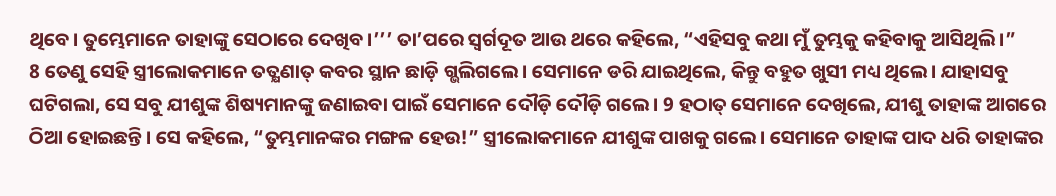ଥିବେ। ତୁମ୍ଭେମାନେ ତାହାଙ୍କୁ ସେଠାରେ ଦେଖିବ।’’’ ତା’ପରେ ସ୍ୱର୍ଗଦୂତ ଆଉ ଥରେ କହିଲେ, “ଏହିସବୁ କଥା ମୁଁ ତୁମ୍ଭକୁ କହିବାକୁ ଆସିଥିଲି।”
8 ତେଣୁ ସେହି ସ୍ତ୍ରୀଲୋକମାନେ ତତ୍କ୍ଷଣାତ୍ କବର ସ୍ଥାନ ଛାଡ଼ି ଗ୍ଭଲିଗଲେ। ସେମାନେ ଡରି ଯାଇଥିଲେ, କିନ୍ତୁ ବହୁତ ଖୁସୀ ମଧ୍ୟ ଥିଲେ। ଯାହାସବୁ ଘଟିଗଲା, ସେ ସବୁ ଯୀଶୁଙ୍କ ଶିଷ୍ୟମାନଙ୍କୁ ଜଣାଇବା ପାଇଁ ସେମାନେ ଦୌଡ଼ି ଦୌଡ଼ି ଗଲେ। 9 ହଠାତ୍ ସେମାନେ ଦେଖିଲେ, ଯୀଶୁ ତାହାଙ୍କ ଆଗରେ ଠିଆ ହୋଇଛନ୍ତି। ସେ କହିଲେ, “ତୁମ୍ଭମାନଙ୍କର ମଙ୍ଗଳ ହେଉ!” ସ୍ତ୍ରୀଲୋକମାନେ ଯୀଶୁଙ୍କ ପାଖକୁ ଗଲେ। ସେମାନେ ତାହାଙ୍କ ପାଦ ଧରି ତାହାଙ୍କର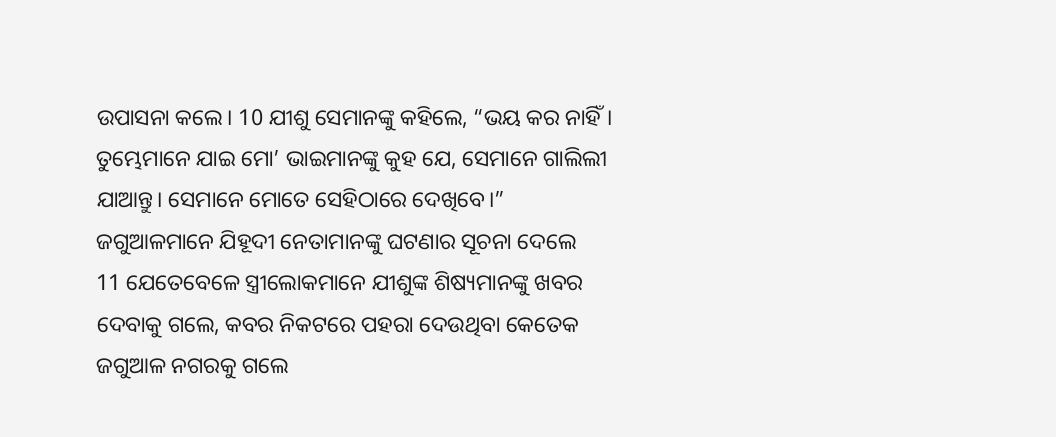ଉପାସନା କଲେ। 10 ଯୀଶୁ ସେମାନଙ୍କୁ କହିଲେ, “ଭୟ କର ନାହିଁ। ତୁମ୍ଭେମାନେ ଯାଇ ମୋ’ ଭାଇମାନଙ୍କୁ କୁହ ଯେ, ସେମାନେ ଗାଲିଲୀ ଯାଆନ୍ତୁ। ସେମାନେ ମୋତେ ସେହିଠାରେ ଦେଖିବେ।”
ଜଗୁଆଳମାନେ ଯିହୂଦୀ ନେତାମାନଙ୍କୁ ଘଟଣାର ସୂଚନା ଦେଲେ
11 ଯେତେବେଳେ ସ୍ତ୍ରୀଲୋକମାନେ ଯୀଶୁଙ୍କ ଶିଷ୍ୟମାନଙ୍କୁ ଖବର ଦେବାକୁ ଗଲେ, କବର ନିକଟରେ ପହରା ଦେଉଥିବା କେତେକ ଜଗୁଆଳ ନଗରକୁ ଗଲେ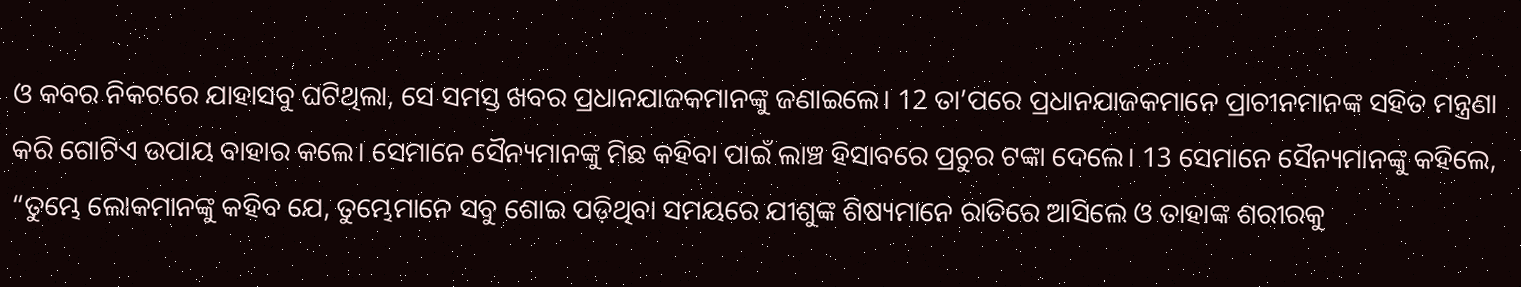ଓ କବର ନିକଟରେ ଯାହାସବୁ ଘଟିଥିଲା, ସେ ସମସ୍ତ ଖବର ପ୍ରଧାନଯାଜକମାନଙ୍କୁ ଜଣାଇଲେ। 12 ତା’ପରେ ପ୍ରଧାନଯାଜକମାନେ ପ୍ରାଚୀନମାନଙ୍କ ସହିତ ମନ୍ତ୍ରଣା କରି ଗୋଟିଏ ଉପାୟ ବାହାର କଲେ। ସେମାନେ ସୈନ୍ୟମାନଙ୍କୁ ମିଛ କହିବା ପାଇଁ ଲାଞ୍ଚ ହିସାବରେ ପ୍ରଚୁର ଟଙ୍କା ଦେଲେ। 13 ସେମାନେ ସୈନ୍ୟମାନଙ୍କୁ କହିଲେ, “ତୁମ୍ଭେ ଲୋକମାନଙ୍କୁ କହିବ ଯେ, ତୁମ୍ଭେମାନେ ସବୁ ଶୋଇ ପଡ଼ିଥିବା ସମୟରେ ଯୀଶୁଙ୍କ ଶିଷ୍ୟମାନେ ରାତିରେ ଆସିଲେ ଓ ତାହାଙ୍କ ଶରୀରକୁ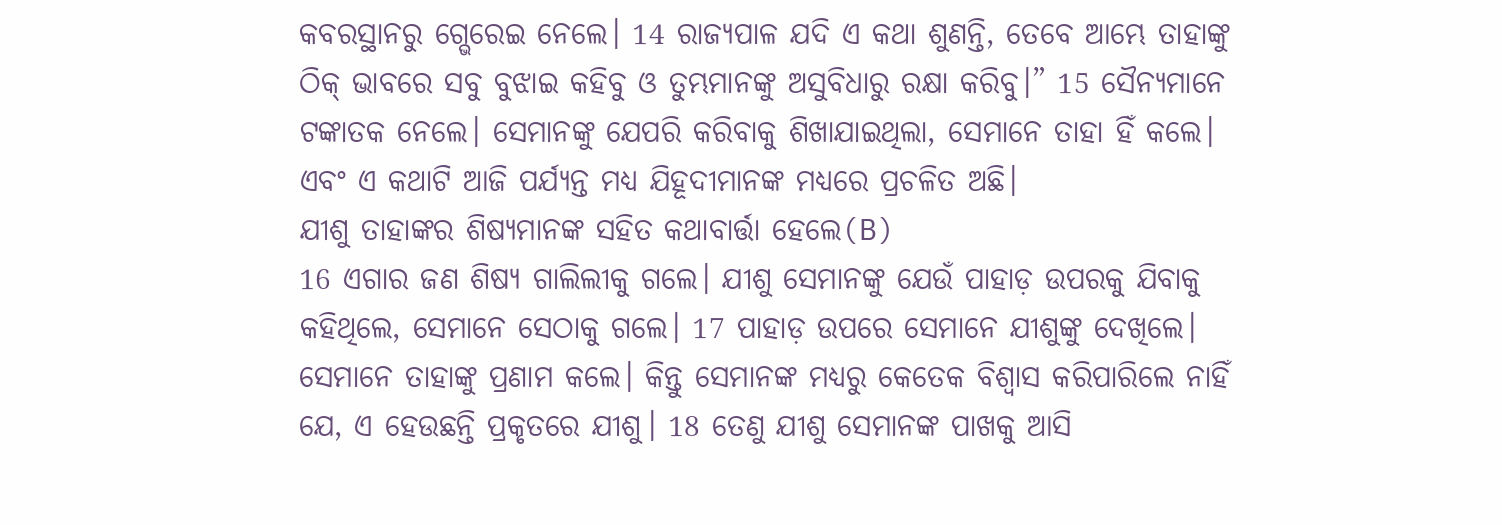କବରସ୍ଥାନରୁ ଗ୍ଭେରେଇ ନେଲେ। 14 ରାଜ୍ୟପାଳ ଯଦି ଏ କଥା ଶୁଣନ୍ତି, ତେବେ ଆମ୍ଭେ ତାହାଙ୍କୁ ଠିକ୍ ଭାବରେ ସବୁ ବୁଝାଇ କହିବୁ ଓ ତୁମ୍ଭମାନଙ୍କୁ ଅସୁବିଧାରୁ ରକ୍ଷା କରିବୁ।” 15 ସୈନ୍ୟମାନେ ଟଙ୍କାତକ ନେଲେ। ସେମାନଙ୍କୁ ଯେପରି କରିବାକୁ ଶିଖାଯାଇଥିଲା, ସେମାନେ ତାହା ହିଁ କଲେ। ଏବଂ ଏ କଥାଟି ଆଜି ପର୍ଯ୍ୟନ୍ତ ମଧ୍ୟ ଯିହୂଦୀମାନଙ୍କ ମଧ୍ୟରେ ପ୍ରଚଳିତ ଅଛି।
ଯୀଶୁ ତାହାଙ୍କର ଶିଷ୍ୟମାନଙ୍କ ସହିତ କଥାବାର୍ତ୍ତା ହେଲେ(B)
16 ଏଗାର ଜଣ ଶିଷ୍ୟ ଗାଲିଲୀକୁ ଗଲେ। ଯୀଶୁ ସେମାନଙ୍କୁ ଯେଉଁ ପାହାଡ଼ ଉପରକୁ ଯିବାକୁ କହିଥିଲେ, ସେମାନେ ସେଠାକୁ ଗଲେ। 17 ପାହାଡ଼ ଉପରେ ସେମାନେ ଯୀଶୁଙ୍କୁ ଦେଖିଲେ। ସେମାନେ ତାହାଙ୍କୁ ପ୍ରଣାମ କଲେ। କିନ୍ତୁ ସେମାନଙ୍କ ମଧ୍ୟରୁ କେତେକ ବିଶ୍ୱାସ କରିପାରିଲେ ନାହିଁ ଯେ, ଏ ହେଉଛନ୍ତି ପ୍ରକୃତରେ ଯୀଶୁ। 18 ତେଣୁ ଯୀଶୁ ସେମାନଙ୍କ ପାଖକୁ ଆସି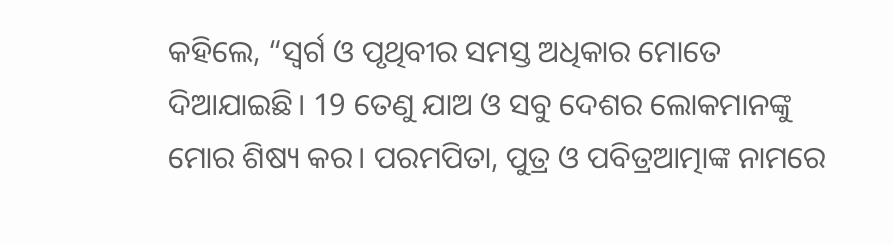କହିଲେ, “ସ୍ୱର୍ଗ ଓ ପୃଥିବୀର ସମସ୍ତ ଅଧିକାର ମୋତେ ଦିଆଯାଇଛି। 19 ତେଣୁ ଯାଅ ଓ ସବୁ ଦେଶର ଲୋକମାନଙ୍କୁ ମୋର ଶିଷ୍ୟ କର। ପରମପିତା, ପୁତ୍ର ଓ ପବିତ୍ରଆତ୍ମାଙ୍କ ନାମରେ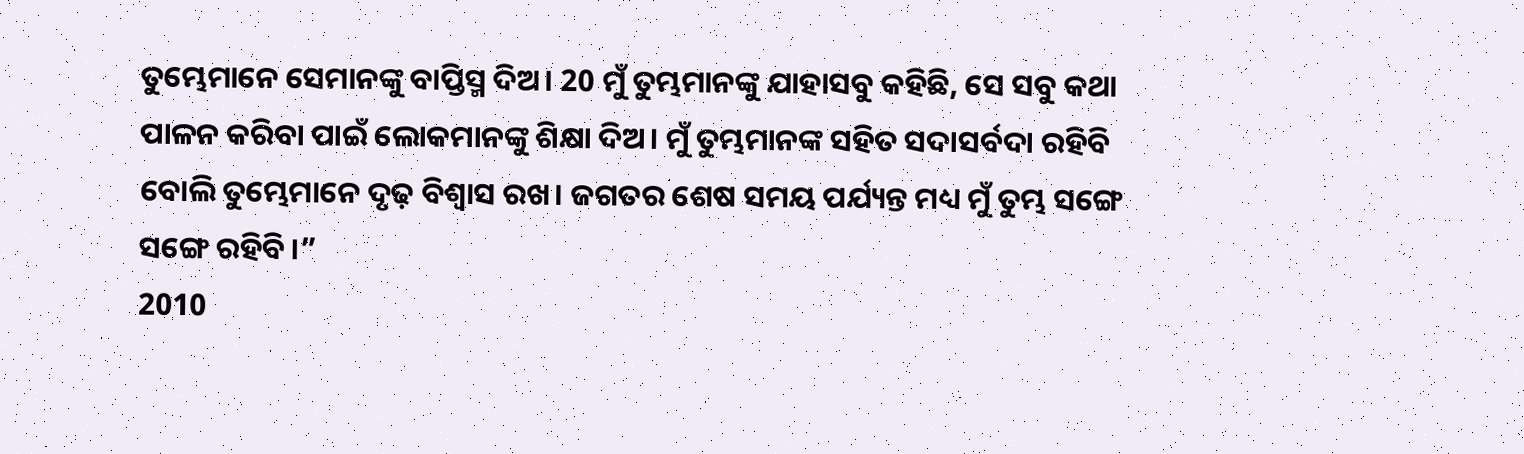ତୁମ୍ଭେମାନେ ସେମାନଙ୍କୁ ବାପ୍ତିସ୍ମ ଦିଅ। 20 ମୁଁ ତୁମ୍ଭମାନଙ୍କୁ ଯାହାସବୁ କହିଛି, ସେ ସବୁ କଥା ପାଳନ କରିବା ପାଇଁ ଲୋକମାନଙ୍କୁ ଶିକ୍ଷା ଦିଅ। ମୁଁ ତୁମ୍ଭମାନଙ୍କ ସହିତ ସଦାସର୍ବଦା ରହିବି ବୋଲି ତୁମ୍ଭେମାନେ ଦୃଢ଼ ବିଶ୍ୱାସ ରଖ। ଜଗତର ଶେଷ ସମୟ ପର୍ଯ୍ୟନ୍ତ ମଧ୍ୟ ମୁଁ ତୁମ୍ଭ ସଙ୍ଗେ ସଙ୍ଗେ ରହିବି।”
2010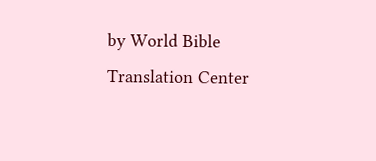by World Bible Translation Center